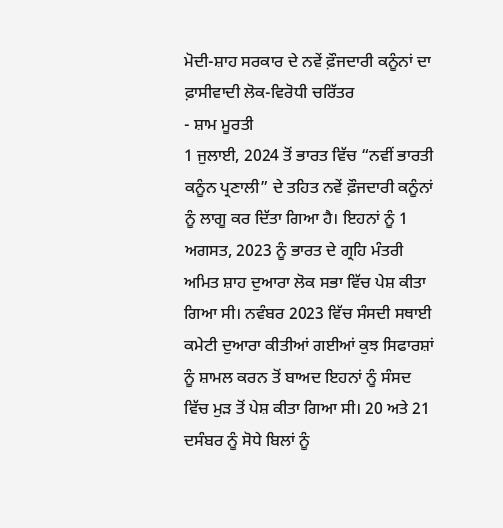ਮੋਦੀ-ਸ਼ਾਹ ਸਰਕਾਰ ਦੇ ਨਵੇਂ ਫ਼ੌਜਦਾਰੀ ਕਨੂੰਨਾਂ ਦਾ ਫ਼ਾਸੀਵਾਦੀ ਲੋਕ-ਵਿਰੋਧੀ ਚਰਿੱਤਰ
- ਸ਼ਾਮ ਮੂਰਤੀ
1 ਜੁਲਾਈ, 2024 ਤੋਂ ਭਾਰਤ ਵਿੱਚ “ਨਵੀਂ ਭਾਰਤੀ ਕਨੂੰਨ ਪ੍ਰਣਾਲੀ” ਦੇ ਤਹਿਤ ਨਵੇਂ ਫ਼ੌਜਦਾਰੀ ਕਨੂੰਨਾਂ ਨੂੰ ਲਾਗੂ ਕਰ ਦਿੱਤਾ ਗਿਆ ਹੈ। ਇਹਨਾਂ ਨੂੰ 1 ਅਗਸਤ, 2023 ਨੂੰ ਭਾਰਤ ਦੇ ਗ੍ਰਹਿ ਮੰਤਰੀ ਅਮਿਤ ਸ਼ਾਹ ਦੁਆਰਾ ਲੋਕ ਸਭਾ ਵਿੱਚ ਪੇਸ਼ ਕੀਤਾ ਗਿਆ ਸੀ। ਨਵੰਬਰ 2023 ਵਿੱਚ ਸੰਸਦੀ ਸਥਾਈ ਕਮੇਟੀ ਦੁਆਰਾ ਕੀਤੀਆਂ ਗਈਆਂ ਕੁਝ ਸਿਫਾਰਸ਼ਾਂ ਨੂੰ ਸ਼ਾਮਲ ਕਰਨ ਤੋਂ ਬਾਅਦ ਇਹਨਾਂ ਨੂੰ ਸੰਸਦ ਵਿੱਚ ਮੁੜ ਤੋਂ ਪੇਸ਼ ਕੀਤਾ ਗਿਆ ਸੀ। 20 ਅਤੇ 21 ਦਸੰਬਰ ਨੂੰ ਸੋਧੇ ਬਿਲਾਂ ਨੂੰ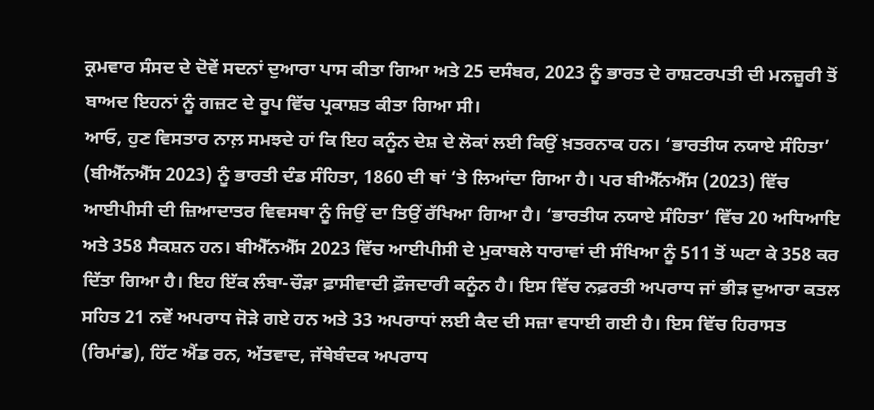ਕ੍ਰਮਵਾਰ ਸੰਸਦ ਦੇ ਦੋਵੇਂ ਸਦਨਾਂ ਦੁਆਰਾ ਪਾਸ ਕੀਤਾ ਗਿਆ ਅਤੇ 25 ਦਸੰਬਰ, 2023 ਨੂੰ ਭਾਰਤ ਦੇ ਰਾਸ਼ਟਰਪਤੀ ਦੀ ਮਨਜ਼ੂਰੀ ਤੋਂ ਬਾਅਦ ਇਹਨਾਂ ਨੂੰ ਗਜ਼ਟ ਦੇ ਰੂਪ ਵਿੱਚ ਪ੍ਰਕਾਸ਼ਤ ਕੀਤਾ ਗਿਆ ਸੀ।
ਆਓ, ਹੁਣ ਵਿਸਤਾਰ ਨਾਲ਼ ਸਮਝਦੇ ਹਾਂ ਕਿ ਇਹ ਕਨੂੰਨ ਦੇਸ਼ ਦੇ ਲੋਕਾਂ ਲਈ ਕਿਉਂ ਖ਼ਤਰਨਾਕ ਹਨ। ‘ਭਾਰਤੀਯ ਨਯਾਏ ਸੰਹਿਤਾ’ (ਬੀਐੱਨਐੱਸ 2023) ਨੂੰ ਭਾਰਤੀ ਦੰਡ ਸੰਹਿਤਾ, 1860 ਦੀ ਥਾਂ ‘ਤੇ ਲਿਆਂਦਾ ਗਿਆ ਹੈ। ਪਰ ਬੀਐੱਨਐੱਸ (2023) ਵਿੱਚ ਆਈਪੀਸੀ ਦੀ ਜ਼ਿਆਦਾਤਰ ਵਿਵਸਥਾ ਨੂੰ ਜਿਉਂ ਦਾ ਤਿਉਂ ਰੱਖਿਆ ਗਿਆ ਹੈ। ‘ਭਾਰਤੀਯ ਨਯਾਏ ਸੰਹਿਤਾ’ ਵਿੱਚ 20 ਅਧਿਆਇ ਅਤੇ 358 ਸੈਕਸ਼ਨ ਹਨ। ਬੀਐੱਨਐੱਸ 2023 ਵਿੱਚ ਆਈਪੀਸੀ ਦੇ ਮੁਕਾਬਲੇ ਧਾਰਾਵਾਂ ਦੀ ਸੰਖਿਆ ਨੂੰ 511 ਤੋਂ ਘਟਾ ਕੇ 358 ਕਰ ਦਿੱਤਾ ਗਿਆ ਹੈ। ਇਹ ਇੱਕ ਲੰਬਾ-ਚੌੜਾ ਫ਼ਾਸੀਵਾਦੀ ਫ਼ੌਜਦਾਰੀ ਕਨੂੰਨ ਹੈ। ਇਸ ਵਿੱਚ ਨਫ਼ਰਤੀ ਅਪਰਾਧ ਜਾਂ ਭੀੜ ਦੁਆਰਾ ਕਤਲ ਸਹਿਤ 21 ਨਵੇਂ ਅਪਰਾਧ ਜੋੜੇ ਗਏ ਹਨ ਅਤੇ 33 ਅਪਰਾਧਾਂ ਲਈ ਕੈਦ ਦੀ ਸਜ਼ਾ ਵਧਾਈ ਗਈ ਹੈ। ਇਸ ਵਿੱਚ ਹਿਰਾਸਤ (ਰਿਮਾਂਡ), ਹਿੱਟ ਐਂਡ ਰਨ, ਅੱਤਵਾਦ, ਜੱਥੇਬੰਦਕ ਅਪਰਾਧ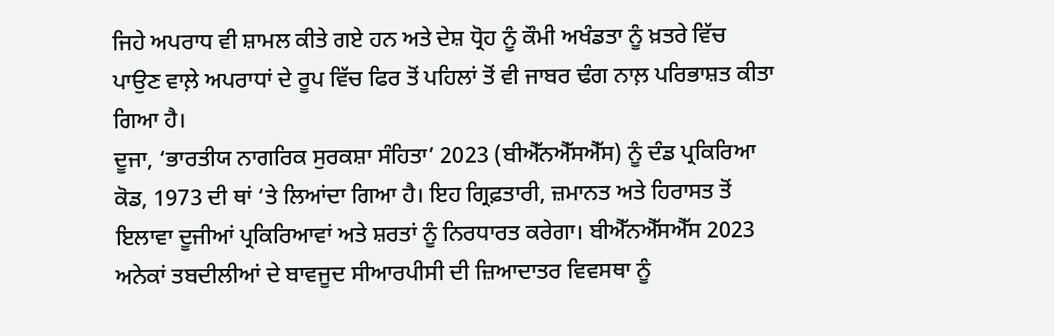ਜਿਹੇ ਅਪਰਾਧ ਵੀ ਸ਼ਾਮਲ ਕੀਤੇ ਗਏ ਹਨ ਅਤੇ ਦੇਸ਼ ਧ੍ਰੋਹ ਨੂੰ ਕੌਮੀ ਅਖੰਡਤਾ ਨੂੰ ਖ਼ਤਰੇ ਵਿੱਚ ਪਾਉਣ ਵਾਲ਼ੇ ਅਪਰਾਧਾਂ ਦੇ ਰੂਪ ਵਿੱਚ ਫਿਰ ਤੋਂ ਪਹਿਲਾਂ ਤੋਂ ਵੀ ਜਾਬਰ ਢੰਗ ਨਾਲ਼ ਪਰਿਭਾਸ਼ਤ ਕੀਤਾ ਗਿਆ ਹੈ।
ਦੂਜਾ, ‘ਭਾਰਤੀਯ ਨਾਗਰਿਕ ਸੁਰਕਸ਼ਾ ਸੰਹਿਤਾ’ 2023 (ਬੀਐੱਨਐੱਸਐੱਸ) ਨੂੰ ਦੰਡ ਪ੍ਰਕਿਰਿਆ ਕੋਡ, 1973 ਦੀ ਥਾਂ ‘ਤੇ ਲਿਆਂਦਾ ਗਿਆ ਹੈ। ਇਹ ਗ੍ਰਿਫ਼ਤਾਰੀ, ਜ਼ਮਾਨਤ ਅਤੇ ਹਿਰਾਸਤ ਤੋਂ ਇਲਾਵਾ ਦੂਜੀਆਂ ਪ੍ਰਕਿਰਿਆਵਾਂ ਅਤੇ ਸ਼ਰਤਾਂ ਨੂੰ ਨਿਰਧਾਰਤ ਕਰੇਗਾ। ਬੀਐੱਨਐੱਸਐੱਸ 2023 ਅਨੇਕਾਂ ਤਬਦੀਲੀਆਂ ਦੇ ਬਾਵਜੂਦ ਸੀਆਰਪੀਸੀ ਦੀ ਜ਼ਿਆਦਾਤਰ ਵਿਵਸਥਾ ਨੂੰ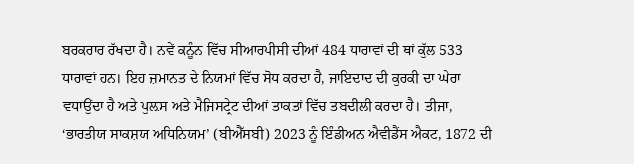ਬਰਕਰਾਰ ਰੱਖਦਾ ਹੈ। ਨਵੇਂ ਕਨੂੰਨ ਵਿੱਚ ਸੀਆਰਪੀਸੀ ਦੀਆਂ 484 ਧਾਰਾਵਾਂ ਦੀ ਥਾਂ ਕੁੱਲ 533 ਧਾਰਾਵਾਂ ਹਨ। ਇਹ ਜ਼ਮਾਨਤ ਦੇ ਨਿਯਮਾਂ ਵਿੱਚ ਸੋਧ ਕਰਦਾ ਹੈ, ਜਾਇਦਾਦ ਦੀ ਕੁਰਕੀ ਦਾ ਘੇਰਾ ਵਧਾਉਂਦਾ ਹੈ ਅਤੇ ਪੁਲ਼ਸ ਅਤੇ ਮੈਜਿਸਟ੍ਰੇਟ ਦੀਆਂ ਤਾਕਤਾਂ ਵਿੱਚ ਤਬਦੀਲੀ ਕਰਦਾ ਹੈ। ਤੀਜਾ, ‘ਭਾਰਤੀਯ ਸਾਕਸ਼ਯ ਅਧਿਨਿਯਮ’ (ਬੀਐੱਸਬੀ) 2023 ਨੂੰ ਇੰਡੀਅਨ ਐਵੀਡੈਂਸ ਐਕਟ, 1872 ਦੀ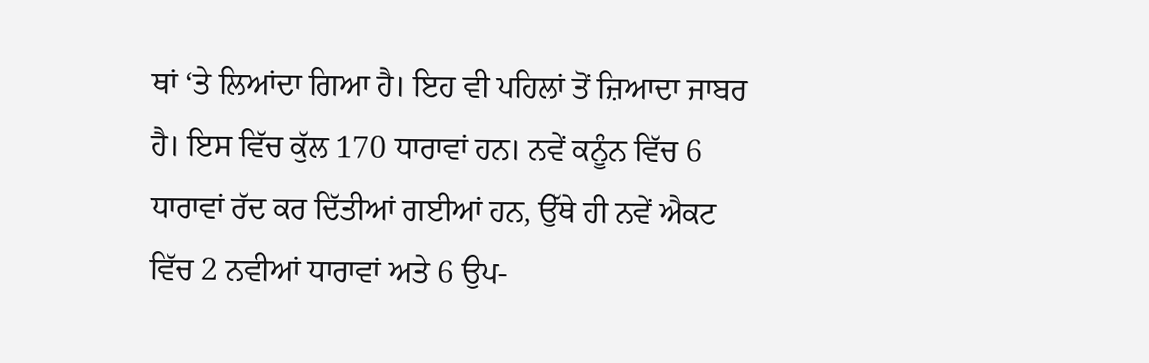ਥਾਂ ‘ਤੇ ਲਿਆਂਦਾ ਗਿਆ ਹੈ। ਇਹ ਵੀ ਪਹਿਲਾਂ ਤੋਂ ਜ਼ਿਆਦਾ ਜਾਬਰ ਹੈ। ਇਸ ਵਿੱਚ ਕੁੱਲ 170 ਧਾਰਾਵਾਂ ਹਨ। ਨਵੇਂ ਕਨੂੰਨ ਵਿੱਚ 6 ਧਾਰਾਵਾਂ ਰੱਦ ਕਰ ਦਿੱਤੀਆਂ ਗਈਆਂ ਹਨ, ਉੱਥੇ ਹੀ ਨਵੇਂ ਐਕਟ ਵਿੱਚ 2 ਨਵੀਆਂ ਧਾਰਾਵਾਂ ਅਤੇ 6 ਉਪ-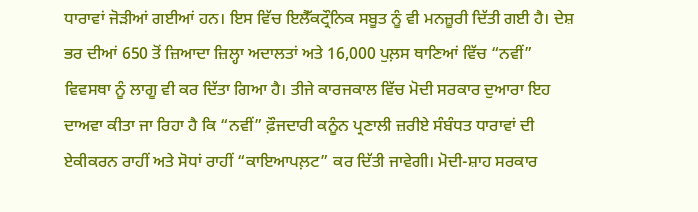ਧਾਰਾਵਾਂ ਜੋੜੀਆਂ ਗਈਆਂ ਹਨ। ਇਸ ਵਿੱਚ ਇਲੈੱਕਟ੍ਰੌਨਿਕ ਸਬੂਤ ਨੂੰ ਵੀ ਮਨਜ਼ੂਰੀ ਦਿੱਤੀ ਗਈ ਹੈ। ਦੇਸ਼ ਭਰ ਦੀਆਂ 650 ਤੋਂ ਜ਼ਿਆਦਾ ਜ਼ਿਲ੍ਹਾ ਅਦਾਲਤਾਂ ਅਤੇ 16,000 ਪੁਲ਼ਸ ਥਾਣਿਆਂ ਵਿੱਚ “ਨਵੀਂ” ਵਿਵਸਥਾ ਨੂੰ ਲਾਗੂ ਵੀ ਕਰ ਦਿੱਤਾ ਗਿਆ ਹੈ। ਤੀਜੇ ਕਾਰਜਕਾਲ ਵਿੱਚ ਮੋਦੀ ਸਰਕਾਰ ਦੁਆਰਾ ਇਹ ਦਾਅਵਾ ਕੀਤਾ ਜਾ ਰਿਹਾ ਹੈ ਕਿ “ਨਵੀਂ” ਫ਼ੌਜਦਾਰੀ ਕਨੂੰਨ ਪ੍ਰਣਾਲੀ ਜ਼ਰੀਏ ਸੰਬੰਧਤ ਧਾਰਾਵਾਂ ਦੀ ਏਕੀਕਰਨ ਰਾਹੀਂ ਅਤੇ ਸੋਧਾਂ ਰਾਹੀਂ “ਕਾਇਆਪਲ਼ਟ” ਕਰ ਦਿੱਤੀ ਜਾਵੇਗੀ। ਮੋਦੀ-ਸ਼ਾਹ ਸਰਕਾਰ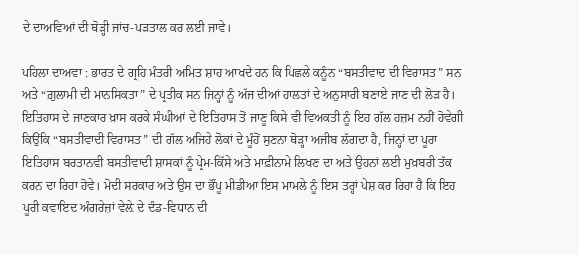ਦੇ ਦਾਅਵਿਆਂ ਦੀ ਥੋੜ੍ਹੀ ਜਾਂਚ-ਪੜਤਾਲ ਕਰ ਲਈ ਜਾਵੇ।

ਪਹਿਲਾ ਦਾਅਵਾ : ਭਾਰਤ ਦੇ ਗ੍ਰਹਿ ਮੰਤਰੀ ਅਮਿਤ ਸ਼ਾਹ ਆਖਦੇ ਹਨ ਕਿ ਪਿਛਲੇ ਕਨੂੰਨ “ਬਸਤੀਵਾਦ ਦੀ ਵਿਰਾਸਤ” ਸਨ ਅਤੇ “ਗ਼ੁਲਾਮੀ ਦੀ ਮਾਨਸਿਕਤਾ” ਦੇ ਪ੍ਰਤੀਕ ਸਨ ਜਿਨ੍ਹਾਂ ਨੂੰ ਅੱਜ ਦੀਆਂ ਹਾਲਤਾਂ ਦੇ ਅਨੁਸਾਰੀ ਬਣਾਏ ਜਾਣ ਦੀ ਲੋੜ ਹੈ। ਇਤਿਹਾਸ ਦੇ ਜਾਣਕਾਰ ਖ਼ਾਸ ਕਰਕੇ ਸੰਘੀਆਂ ਦੇ ਇਤਿਹਾਸ ਤੋਂ ਜਾਣੂ ਕਿਸੇ ਵੀ ਵਿਅਕਤੀ ਨੂੰ ਇਹ ਗੱਲ ਹਜ਼ਮ ਨਹੀਂ ਹੋਵੇਗੀ ਕਿਉਂਕਿ “ਬਸਤੀਵਾਦੀ ਵਿਰਾਸਤ” ਦੀ ਗੱਲ ਅਜਿਹੇ ਲੋਕਾਂ ਦੇ ਮੂੰਹੋਂ ਸੁਣਨਾ ਥੋੜ੍ਹਾ ਅਜੀਬ ਲੱਗਦਾ ਹੈ, ਜਿਨ੍ਹਾਂ ਦਾ ਪੂਰਾ ਇਤਿਹਾਸ ਬਰਤਾਨਵੀ ਬਸਤੀਵਾਦੀ ਸ਼ਾਸਕਾਂ ਨੂੰ ਪ੍ਰੇਮ-ਕਿੱਸੇ ਅਤੇ ਮਾਫ਼ੀਨਾਮੇ ਲਿਖਣ ਦਾ ਅਤੇ ਉਹਨਾਂ ਲਈ ਮੁਖ਼ਬਰੀ ਤੱਕ ਕਰਨ ਦਾ ਰਿਹਾ ਹੋਵੇ। ਮੋਦੀ ਸਰਕਾਰ ਅਤੇ ਉਸ ਦਾ ਭੌਂਪੂ ਮੀਡੀਆ ਇਸ ਮਾਮਲੇ ਨੂੰ ਇਸ ਤਰ੍ਹਾਂ ਪੇਸ਼ ਕਰ ਰਿਹਾ ਹੈ ਕਿ ਇਹ ਪੂਰੀ ਕਵਾਇਦ ਅੰਗਰੇਜ਼ਾਂ ਵੇਲ਼ੇ ਦੇ ਦੰਡ-ਵਿਧਾਨ ਦੀ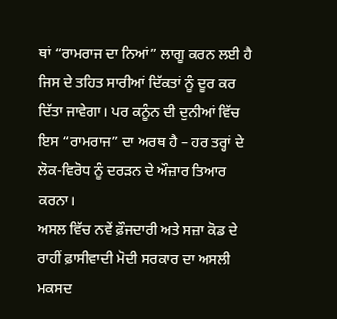ਥਾਂ “ਰਾਮਰਾਜ ਦਾ ਨਿਆਂ” ਲਾਗੂ ਕਰਨ ਲਈ ਹੈ ਜਿਸ ਦੇ ਤਹਿਤ ਸਾਰੀਆਂ ਦਿੱਕਤਾਂ ਨੂੰ ਦੂਰ ਕਰ ਦਿੱਤਾ ਜਾਵੇਗਾ। ਪਰ ਕਨੂੰਨ ਦੀ ਦੁਨੀਆਂ ਵਿੱਚ ਇਸ “ਰਾਮਰਾਜ” ਦਾ ਅਰਥ ਹੈ – ਹਰ ਤਰ੍ਹਾਂ ਦੇ ਲੋਕ-ਵਿਰੋਧ ਨੂੰ ਦਰੜਨ ਦੇ ਔਜ਼ਾਰ ਤਿਆਰ ਕਰਨਾ।
ਅਸਲ ਵਿੱਚ ਨਵੇਂ ਫ਼ੌਜਦਾਰੀ ਅਤੇ ਸਜ਼ਾ ਕੋਡ ਦੇ ਰਾਹੀਂ ਫ਼ਾਸੀਵਾਦੀ ਮੋਦੀ ਸਰਕਾਰ ਦਾ ਅਸਲੀ ਮਕਸਦ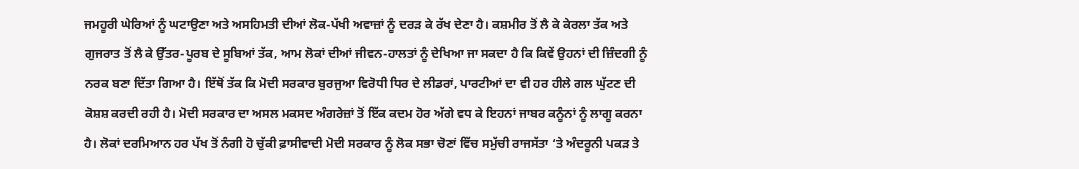ਜਮਹੂਰੀ ਘੇਰਿਆਂ ਨੂੰ ਘਟਾਉਣਾ ਅਤੇ ਅਸਹਿਮਤੀ ਦੀਆਂ ਲੋਕ-ਪੱਖੀ ਅਵਾਜ਼ਾਂ ਨੂੰ ਦਰੜ ਕੇ ਰੱਖ ਦੇਣਾ ਹੈ। ਕਸ਼ਮੀਰ ਤੋਂ ਲੈ ਕੇ ਕੇਰਲਾ ਤੱਕ ਅਤੇ ਗੁਜਰਾਤ ਤੋਂ ਲੈ ਕੇ ਉੱਤਰ-ਪੂਰਬ ਦੇ ਸੂਬਿਆਂ ਤੱਕ, ਆਮ ਲੋਕਾਂ ਦੀਆਂ ਜੀਵਨ-ਹਾਲਤਾਂ ਨੂੰ ਦੇਖਿਆ ਜਾ ਸਕਦਾ ਹੈ ਕਿ ਕਿਵੇਂ ਉਹਨਾਂ ਦੀ ਜ਼ਿੰਦਗੀ ਨੂੰ ਨਰਕ ਬਣਾ ਦਿੱਤਾ ਗਿਆ ਹੈ। ਇੱਥੋਂ ਤੱਕ ਕਿ ਮੋਦੀ ਸਰਕਾਰ ਬੁਰਜੁਆ ਵਿਰੋਧੀ ਧਿਰ ਦੇ ਲੀਡਰਾਂ, ਪਾਰਟੀਆਂ ਦਾ ਵੀ ਹਰ ਹੀਲੇ ਗਲ ਘੁੱਟਣ ਦੀ ਕੋਸ਼ਸ਼ ਕਰਦੀ ਰਹੀ ਹੈ। ਮੋਦੀ ਸਰਕਾਰ ਦਾ ਅਸਲ ਮਕਸਦ ਅੰਗਰੇਜ਼ਾਂ ਤੋਂ ਇੱਕ ਕਦਮ ਹੋਰ ਅੱਗੇ ਵਧ ਕੇ ਇਹਨਾਂ ਜਾਬਰ ਕਨੂੰਨਾਂ ਨੂੰ ਲਾਗੂ ਕਰਨਾ ਹੈ। ਲੋਕਾਂ ਦਰਮਿਆਨ ਹਰ ਪੱਖ ਤੋਂ ਨੰਗੀ ਹੋ ਚੁੱਕੀ ਫ਼ਾਸੀਵਾਦੀ ਮੋਦੀ ਸਰਕਾਰ ਨੂੰ ਲੋਕ ਸਭਾ ਚੋਣਾਂ ਵਿੱਚ ਸਮੁੱਚੀ ਰਾਜਸੱਤਾ ‘ਤੇ ਅੰਦਰੂਨੀ ਪਕੜ ਤੇ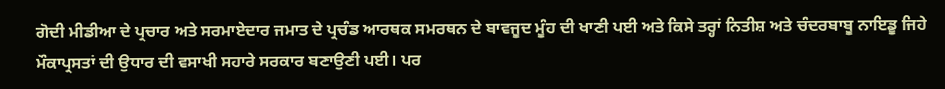ਗੋਦੀ ਮੀਡੀਆ ਦੇ ਪ੍ਰਚਾਰ ਅਤੇ ਸਰਮਾਏਦਾਰ ਜਮਾਤ ਦੇ ਪ੍ਰਚੰਡ ਆਰਥਕ ਸਮਰਥਨ ਦੇ ਬਾਵਜੂਦ ਮੂੰਹ ਦੀ ਖਾਣੀ ਪਈ ਅਤੇ ਕਿਸੇ ਤਰ੍ਹਾਂ ਨਿਤੀਸ਼ ਅਤੇ ਚੰਦਰਬਾਬੂ ਨਾਇਡੂ ਜਿਹੇ ਮੌਕਾਪ੍ਰਸਤਾਂ ਦੀ ਉਧਾਰ ਦੀ ਵਸਾਖੀ ਸਹਾਰੇ ਸਰਕਾਰ ਬਣਾਉਣੀ ਪਈ। ਪਰ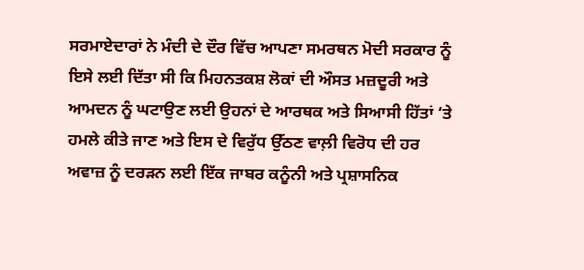ਸਰਮਾਏਦਾਰਾਂ ਨੇ ਮੰਦੀ ਦੇ ਦੌਰ ਵਿੱਚ ਆਪਣਾ ਸਮਰਥਨ ਮੋਦੀ ਸਰਕਾਰ ਨੂੰ ਇਸੇ ਲਈ ਦਿੱਤਾ ਸੀ ਕਿ ਮਿਹਨਤਕਸ਼ ਲੋਕਾਂ ਦੀ ਔਸਤ ਮਜ਼ਦੂਰੀ ਅਤੇ ਆਮਦਨ ਨੂੰ ਘਟਾਉਣ ਲਈ ਉਹਨਾਂ ਦੇ ਆਰਥਕ ਅਤੇ ਸਿਆਸੀ ਹਿੱਤਾਂ ‘ਤੇ ਹਮਲੇ ਕੀਤੇ ਜਾਣ ਅਤੇ ਇਸ ਦੇ ਵਿਰੁੱਧ ਉੱਠਣ ਵਾਲ਼ੀ ਵਿਰੋਧ ਦੀ ਹਰ ਅਵਾਜ਼ ਨੂੰ ਦਰੜਨ ਲਈ ਇੱਕ ਜਾਬਰ ਕਨੂੰਨੀ ਅਤੇ ਪ੍ਰਸ਼ਾਸਨਿਕ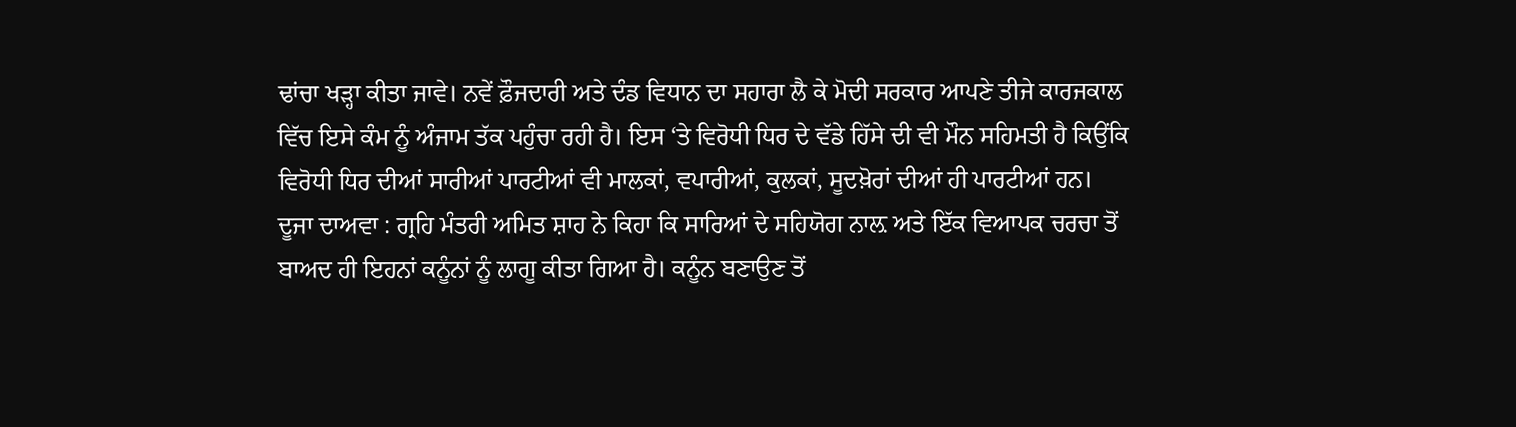ਢਾਂਚਾ ਖੜ੍ਹਾ ਕੀਤਾ ਜਾਵੇ। ਨਵੇਂ ਫ਼ੌਜਦਾਰੀ ਅਤੇ ਦੰਡ ਵਿਧਾਨ ਦਾ ਸਹਾਰਾ ਲੈ ਕੇ ਮੋਦੀ ਸਰਕਾਰ ਆਪਣੇ ਤੀਜੇ ਕਾਰਜਕਾਲ ਵਿੱਚ ਇਸੇ ਕੰਮ ਨੂੰ ਅੰਜਾਮ ਤੱਕ ਪਹੁੰਚਾ ਰਹੀ ਹੈ। ਇਸ ‘ਤੇ ਵਿਰੋਧੀ ਧਿਰ ਦੇ ਵੱਡੇ ਹਿੱਸੇ ਦੀ ਵੀ ਮੌਨ ਸਹਿਮਤੀ ਹੈ ਕਿਉਂਕਿ ਵਿਰੋਧੀ ਧਿਰ ਦੀਆਂ ਸਾਰੀਆਂ ਪਾਰਟੀਆਂ ਵੀ ਮਾਲਕਾਂ, ਵਪਾਰੀਆਂ, ਕੁਲਕਾਂ, ਸੂਦਖ਼ੋਰਾਂ ਦੀਆਂ ਹੀ ਪਾਰਟੀਆਂ ਹਨ।
ਦੂਜਾ ਦਾਅਵਾ : ਗ੍ਰਹਿ ਮੰਤਰੀ ਅਮਿਤ ਸ਼ਾਹ ਨੇ ਕਿਹਾ ਕਿ ਸਾਰਿਆਂ ਦੇ ਸਹਿਯੋਗ ਨਾਲ਼ ਅਤੇ ਇੱਕ ਵਿਆਪਕ ਚਰਚਾ ਤੋਂ ਬਾਅਦ ਹੀ ਇਹਨਾਂ ਕਨੂੰਨਾਂ ਨੂੰ ਲਾਗੂ ਕੀਤਾ ਗਿਆ ਹੈ। ਕਨੂੰਨ ਬਣਾਉਣ ਤੋਂ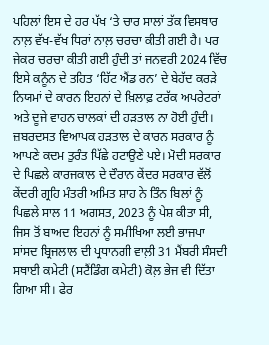ਪਹਿਲਾਂ ਇਸ ਦੇ ਹਰ ਪੱਖ ‘ਤੇ ਚਾਰ ਸਾਲਾਂ ਤੱਕ ਵਿਸਥਾਰ ਨਾਲ਼ ਵੱਖ-ਵੱਖ ਧਿਰਾਂ ਨਾਲ਼ ਚਰਚਾ ਕੀਤੀ ਗਈ ਹੈ। ਪਰ ਜੇਕਰ ਚਰਚਾ ਕੀਤੀ ਗਈ ਹੁੰਦੀ ਤਾਂ ਜਨਵਰੀ 2024 ਵਿੱਚ ਇਸੇ ਕਨੂੰਨ ਦੇ ਤਹਿਤ ‘ਹਿੱਟ ਐਂਡ ਰਨ’ ਦੇ ਬੇਹੱਦ ਕਰੜੇ ਨਿਯਮਾਂ ਦੇ ਕਾਰਨ ਇਹਨਾਂ ਦੇ ਖ਼ਿਲਾਫ਼ ਟਰੱਕ ਅਪਰੇਟਰਾਂ ਅਤੇ ਦੂਜੇ ਵਾਹਨ ਚਾਲਕਾਂ ਦੀ ਹੜਤਾਲ ਨਾ ਹੋਈ ਹੁੰਦੀ। ਜ਼ਬਰਦਸਤ ਵਿਆਪਕ ਹੜਤਾਲ ਦੇ ਕਾਰਨ ਸਰਕਾਰ ਨੂੰ ਆਪਣੇ ਕਦਮ ਤੁਰੰਤ ਪਿੱਛੇ ਹਟਾਉਣੇ ਪਏ। ਮੋਦੀ ਸਰਕਾਰ ਦੇ ਪਿਛਲੇ ਕਾਰਜਕਾਲ ਦੇ ਦੌਰਾਨ ਕੇਂਦਰ ਸਰਕਾਰ ਵੱਲੋਂ ਕੇਂਦਰੀ ਗ੍ਰਹਿ ਮੰਤਰੀ ਅਮਿਤ ਸ਼ਾਹ ਨੇ ਤਿੰਨ ਬਿਲਾਂ ਨੂੰ ਪਿਛਲੇ ਸਾਲ 11 ਅਗਸਤ, 2023 ਨੂੰ ਪੇਸ਼ ਕੀਤਾ ਸੀ, ਜਿਸ ਤੋਂ ਬਾਅਦ ਇਹਨਾਂ ਨੂੰ ਸਮੀਖਿਆ ਲਈ ਭਾਜਪਾ ਸਾਂਸਦ ਬ੍ਰਿਜਲਾਲ ਦੀ ਪ੍ਰਧਾਨਗੀ ਵਾਲ਼ੀ 31 ਮੈਂਬਰੀ ਸੰਸਦੀ ਸਥਾਈ ਕਮੇਟੀ (ਸਟੈਂਡਿੰਗ ਕਮੇਟੀ) ਕੋਲ਼ ਭੇਜ ਵੀ ਦਿੱਤਾ ਗਿਆ ਸੀ। ਫੇਰ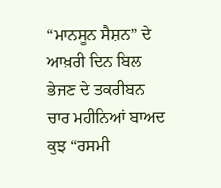“ਮਾਨਸੂਨ ਸੈਸ਼ਨ” ਦੇ ਆਖ਼ਰੀ ਦਿਨ ਬਿਲ ਭੇਜਣ ਦੇ ਤਕਰੀਬਨ ਚਾਰ ਮਹੀਨਿਆਂ ਬਾਅਦ ਕੁਝ “ਰਸਮੀ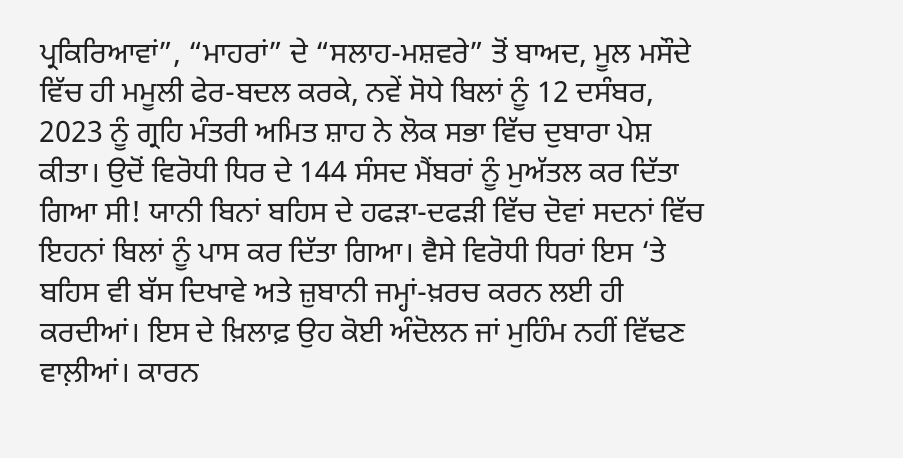ਪ੍ਰਕਿਰਿਆਵਾਂ”, “ਮਾਹਰਾਂ” ਦੇ “ਸਲਾਹ-ਮਸ਼ਵਰੇ” ਤੋਂ ਬਾਅਦ, ਮੂਲ ਮਸੌਦੇ ਵਿੱਚ ਹੀ ਮਮੂਲੀ ਫੇਰ-ਬਦਲ ਕਰਕੇ, ਨਵੇਂ ਸੋਧੇ ਬਿਲਾਂ ਨੂੰ 12 ਦਸੰਬਰ, 2023 ਨੂੰ ਗ੍ਰਹਿ ਮੰਤਰੀ ਅਮਿਤ ਸ਼ਾਹ ਨੇ ਲੋਕ ਸਭਾ ਵਿੱਚ ਦੁਬਾਰਾ ਪੇਸ਼ ਕੀਤਾ। ਉਦੋਂ ਵਿਰੋਧੀ ਧਿਰ ਦੇ 144 ਸੰਸਦ ਮੈਂਬਰਾਂ ਨੂੰ ਮੁਅੱਤਲ ਕਰ ਦਿੱਤਾ ਗਿਆ ਸੀ! ਯਾਨੀ ਬਿਨਾਂ ਬਹਿਸ ਦੇ ਹਫੜਾ-ਦਫੜੀ ਵਿੱਚ ਦੋਵਾਂ ਸਦਨਾਂ ਵਿੱਚ ਇਹਨਾਂ ਬਿਲਾਂ ਨੂੰ ਪਾਸ ਕਰ ਦਿੱਤਾ ਗਿਆ। ਵੈਸੇ ਵਿਰੋਧੀ ਧਿਰਾਂ ਇਸ ‘ਤੇ ਬਹਿਸ ਵੀ ਬੱਸ ਦਿਖਾਵੇ ਅਤੇ ਜ਼ੁਬਾਨੀ ਜਮ੍ਹਾਂ-ਖ਼ਰਚ ਕਰਨ ਲਈ ਹੀ ਕਰਦੀਆਂ। ਇਸ ਦੇ ਖ਼ਿਲਾਫ਼ ਉਹ ਕੋਈ ਅੰਦੋਲਨ ਜਾਂ ਮੁਹਿੰਮ ਨਹੀਂ ਵਿੱਢਣ ਵਾਲ਼ੀਆਂ। ਕਾਰਨ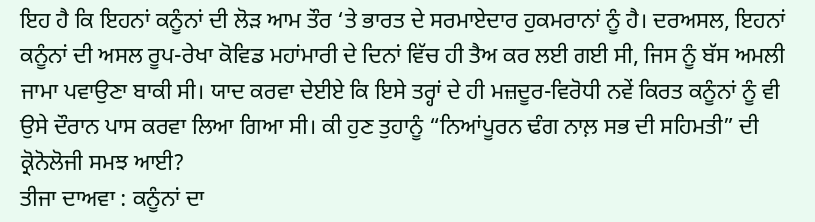ਇਹ ਹੈ ਕਿ ਇਹਨਾਂ ਕਨੂੰਨਾਂ ਦੀ ਲੋੜ ਆਮ ਤੌਰ ‘ਤੇ ਭਾਰਤ ਦੇ ਸਰਮਾਏਦਾਰ ਹੁਕਮਰਾਨਾਂ ਨੂੰ ਹੈ। ਦਰਅਸਲ, ਇਹਨਾਂ ਕਨੂੰਨਾਂ ਦੀ ਅਸਲ ਰੂਪ-ਰੇਖਾ ਕੋਵਿਡ ਮਹਾਂਮਾਰੀ ਦੇ ਦਿਨਾਂ ਵਿੱਚ ਹੀ ਤੈਅ ਕਰ ਲਈ ਗਈ ਸੀ, ਜਿਸ ਨੂੰ ਬੱਸ ਅਮਲੀ ਜਾਮਾ ਪਵਾਉਣਾ ਬਾਕੀ ਸੀ। ਯਾਦ ਕਰਵਾ ਦੇਈਏ ਕਿ ਇਸੇ ਤਰ੍ਹਾਂ ਦੇ ਹੀ ਮਜ਼ਦੂਰ-ਵਿਰੋਧੀ ਨਵੇਂ ਕਿਰਤ ਕਨੂੰਨਾਂ ਨੂੰ ਵੀ ਉਸੇ ਦੌਰਾਨ ਪਾਸ ਕਰਵਾ ਲਿਆ ਗਿਆ ਸੀ। ਕੀ ਹੁਣ ਤੁਹਾਨੂੰ “ਨਿਆਂਪੂਰਨ ਢੰਗ ਨਾਲ਼ ਸਭ ਦੀ ਸਹਿਮਤੀ” ਦੀ ਕ੍ਰੋਨੋਲੋਜੀ ਸਮਝ ਆਈ?
ਤੀਜਾ ਦਾਅਵਾ : ਕਨੂੰਨਾਂ ਦਾ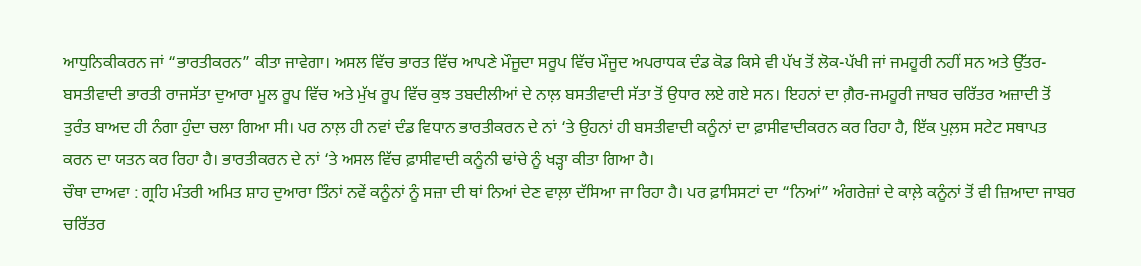ਆਧੁਨਿਕੀਕਰਨ ਜਾਂ “ਭਾਰਤੀਕਰਨ” ਕੀਤਾ ਜਾਵੇਗਾ। ਅਸਲ ਵਿੱਚ ਭਾਰਤ ਵਿੱਚ ਆਪਣੇ ਮੌਜੂਦਾ ਸਰੂਪ ਵਿੱਚ ਮੌਜੂਦ ਅਪਰਾਧਕ ਦੰਡ ਕੋਡ ਕਿਸੇ ਵੀ ਪੱਖ ਤੋਂ ਲੋਕ-ਪੱਖੀ ਜਾਂ ਜਮਹੂਰੀ ਨਹੀਂ ਸਨ ਅਤੇ ਉੱਤਰ-ਬਸਤੀਵਾਦੀ ਭਾਰਤੀ ਰਾਜਸੱਤਾ ਦੁਆਰਾ ਮੂਲ ਰੂਪ ਵਿੱਚ ਅਤੇ ਮੁੱਖ ਰੂਪ ਵਿੱਚ ਕੁਝ ਤਬਦੀਲੀਆਂ ਦੇ ਨਾਲ਼ ਬਸਤੀਵਾਦੀ ਸੱਤਾ ਤੋਂ ਉਧਾਰ ਲਏ ਗਏ ਸਨ। ਇਹਨਾਂ ਦਾ ਗ਼ੈਰ-ਜਮਹੂਰੀ ਜਾਬਰ ਚਰਿੱਤਰ ਅਜ਼ਾਦੀ ਤੋਂ ਤੁਰੰਤ ਬਾਅਦ ਹੀ ਨੰਗਾ ਹੁੰਦਾ ਚਲਾ ਗਿਆ ਸੀ। ਪਰ ਨਾਲ਼ ਹੀ ਨਵਾਂ ਦੰਡ ਵਿਧਾਨ ਭਾਰਤੀਕਰਨ ਦੇ ਨਾਂ ‘ਤੇ ਉਹਨਾਂ ਹੀ ਬਸਤੀਵਾਦੀ ਕਨੂੰਨਾਂ ਦਾ ਫ਼ਾਸੀਵਾਦੀਕਰਨ ਕਰ ਰਿਹਾ ਹੈ, ਇੱਕ ਪੁਲ਼ਸ ਸਟੇਟ ਸਥਾਪਤ ਕਰਨ ਦਾ ਯਤਨ ਕਰ ਰਿਹਾ ਹੈ। ਭਾਰਤੀਕਰਨ ਦੇ ਨਾਂ ‘ਤੇ ਅਸਲ ਵਿੱਚ ਫ਼ਾਸੀਵਾਦੀ ਕਨੂੰਨੀ ਢਾਂਚੇ ਨੂੰ ਖੜ੍ਹਾ ਕੀਤਾ ਗਿਆ ਹੈ।
ਚੌਥਾ ਦਾਅਵਾ : ਗ੍ਰਹਿ ਮੰਤਰੀ ਅਮਿਤ ਸ਼ਾਹ ਦੁਆਰਾ ਤਿੰਨਾਂ ਨਵੇਂ ਕਨੂੰਨਾਂ ਨੂੰ ਸਜ਼ਾ ਦੀ ਥਾਂ ਨਿਆਂ ਦੇਣ ਵਾਲ਼ਾ ਦੱਸਿਆ ਜਾ ਰਿਹਾ ਹੈ। ਪਰ ਫ਼ਾਸਿਸਟਾਂ ਦਾ “ਨਿਆਂ” ਅੰਗਰੇਜ਼ਾਂ ਦੇ ਕਾਲ਼ੇ ਕਨੂੰਨਾਂ ਤੋਂ ਵੀ ਜ਼ਿਆਦਾ ਜਾਬਰ ਚਰਿੱਤਰ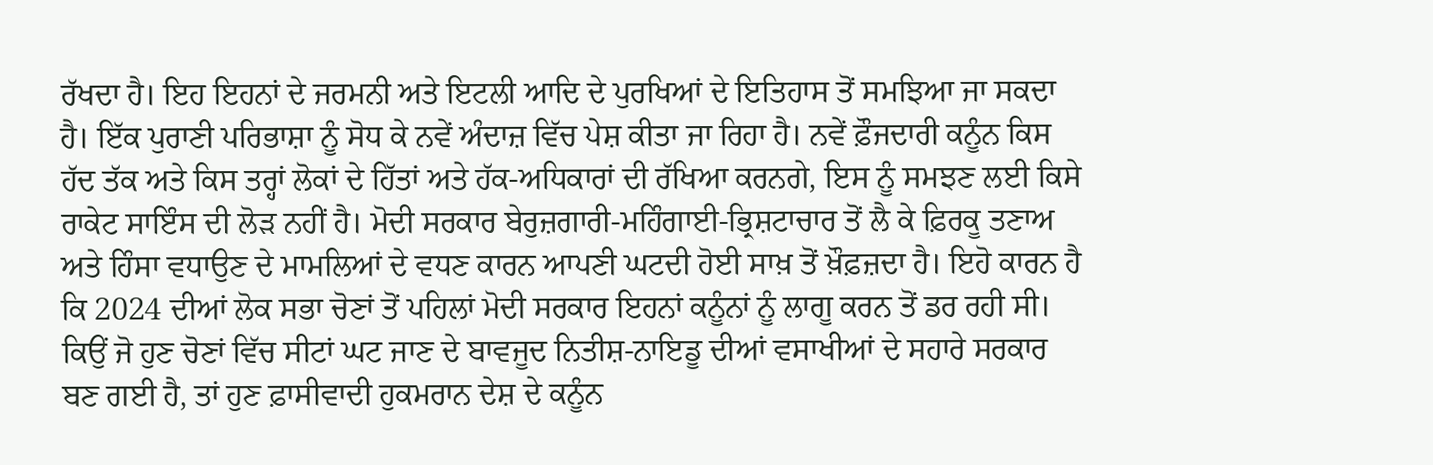ਰੱਖਦਾ ਹੈ। ਇਹ ਇਹਨਾਂ ਦੇ ਜਰਮਨੀ ਅਤੇ ਇਟਲੀ ਆਦਿ ਦੇ ਪੁਰਖਿਆਂ ਦੇ ਇਤਿਹਾਸ ਤੋਂ ਸਮਝਿਆ ਜਾ ਸਕਦਾ ਹੈ। ਇੱਕ ਪੁਰਾਣੀ ਪਰਿਭਾਸ਼ਾ ਨੂੰ ਸੋਧ ਕੇ ਨਵੇਂ ਅੰਦਾਜ਼ ਵਿੱਚ ਪੇਸ਼ ਕੀਤਾ ਜਾ ਰਿਹਾ ਹੈ। ਨਵੇਂ ਫ਼ੌਜਦਾਰੀ ਕਨੂੰਨ ਕਿਸ ਹੱਦ ਤੱਕ ਅਤੇ ਕਿਸ ਤਰ੍ਹਾਂ ਲੋਕਾਂ ਦੇ ਹਿੱਤਾਂ ਅਤੇ ਹੱਕ-ਅਧਿਕਾਰਾਂ ਦੀ ਰੱਖਿਆ ਕਰਨਗੇ, ਇਸ ਨੂੰ ਸਮਝਣ ਲਈ ਕਿਸੇ ਰਾਕੇਟ ਸਾਇੰਸ ਦੀ ਲੋੜ ਨਹੀਂ ਹੈ। ਮੋਦੀ ਸਰਕਾਰ ਬੇਰੁਜ਼ਗਾਰੀ-ਮਹਿੰਗਾਈ-ਭ੍ਰਿਸ਼ਟਾਚਾਰ ਤੋਂ ਲੈ ਕੇ ਫ਼ਿਰਕੂ ਤਣਾਅ ਅਤੇ ਹਿੰਸਾ ਵਧਾਉਣ ਦੇ ਮਾਮਲਿਆਂ ਦੇ ਵਧਣ ਕਾਰਨ ਆਪਣੀ ਘਟਦੀ ਹੋਈ ਸਾਖ਼ ਤੋਂ ਖ਼ੌਫ਼ਜ਼ਦਾ ਹੈ। ਇਹੋ ਕਾਰਨ ਹੈ ਕਿ 2024 ਦੀਆਂ ਲੋਕ ਸਭਾ ਚੋਣਾਂ ਤੋਂ ਪਹਿਲਾਂ ਮੋਦੀ ਸਰਕਾਰ ਇਹਨਾਂ ਕਨੂੰਨਾਂ ਨੂੰ ਲਾਗੂ ਕਰਨ ਤੋਂ ਡਰ ਰਹੀ ਸੀ। ਕਿਉਂ ਜੋ ਹੁਣ ਚੋਣਾਂ ਵਿੱਚ ਸੀਟਾਂ ਘਟ ਜਾਣ ਦੇ ਬਾਵਜੂਦ ਨਿਤੀਸ਼-ਨਾਇਡੂ ਦੀਆਂ ਵਸਾਖੀਆਂ ਦੇ ਸਹਾਰੇ ਸਰਕਾਰ ਬਣ ਗਈ ਹੈ, ਤਾਂ ਹੁਣ ਫ਼ਾਸੀਵਾਦੀ ਹੁਕਮਰਾਨ ਦੇਸ਼ ਦੇ ਕਨੂੰਨ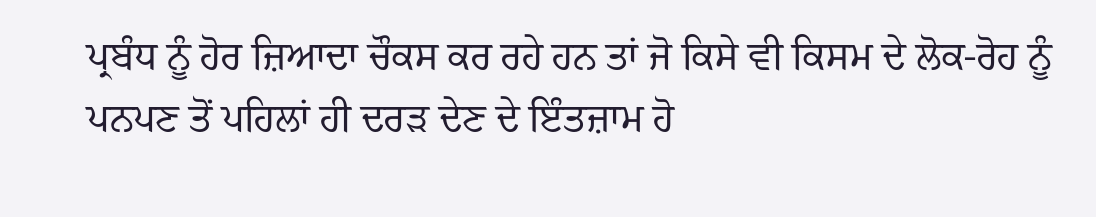ਪ੍ਰਬੰਧ ਨੂੰ ਹੋਰ ਜ਼ਿਆਦਾ ਚੌਕਸ ਕਰ ਰਹੇ ਹਨ ਤਾਂ ਜੋ ਕਿਸੇ ਵੀ ਕਿਸਮ ਦੇ ਲੋਕ-ਰੋਹ ਨੂੰ ਪਨਪਣ ਤੋਂ ਪਹਿਲਾਂ ਹੀ ਦਰੜ ਦੇਣ ਦੇ ਇੰਤਜ਼ਾਮ ਹੋ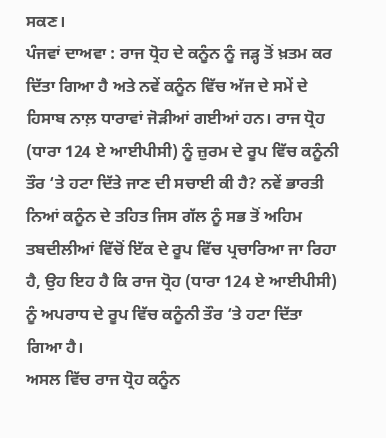ਸਕਣ।
ਪੰਜਵਾਂ ਦਾਅਵਾ : ਰਾਜ ਧ੍ਰੋਹ ਦੇ ਕਨੂੰਨ ਨੂੰ ਜੜ੍ਹ ਤੋਂ ਖ਼ਤਮ ਕਰ ਦਿੱਤਾ ਗਿਆ ਹੈ ਅਤੇ ਨਵੇਂ ਕਨੂੰਨ ਵਿੱਚ ਅੱਜ ਦੇ ਸਮੇਂ ਦੇ ਹਿਸਾਬ ਨਾਲ਼ ਧਾਰਾਵਾਂ ਜੋੜੀਆਂ ਗਈਆਂ ਹਨ। ਰਾਜ ਧ੍ਰੋਹ (ਧਾਰਾ 124 ਏ ਆਈਪੀਸੀ) ਨੂੰ ਜ਼ੁਰਮ ਦੇ ਰੂਪ ਵਿੱਚ ਕਨੂੰਨੀ ਤੌਰ ‘ਤੇ ਹਟਾ ਦਿੱਤੇ ਜਾਣ ਦੀ ਸਚਾਈ ਕੀ ਹੈ? ਨਵੇਂ ਭਾਰਤੀ ਨਿਆਂ ਕਨੂੰਨ ਦੇ ਤਹਿਤ ਜਿਸ ਗੱਲ ਨੂੰ ਸਭ ਤੋਂ ਅਹਿਮ ਤਬਦੀਲੀਆਂ ਵਿੱਚੋਂ ਇੱਕ ਦੇ ਰੂਪ ਵਿੱਚ ਪ੍ਰਚਾਰਿਆ ਜਾ ਰਿਹਾ ਹੈ, ਉਹ ਇਹ ਹੈ ਕਿ ਰਾਜ ਧ੍ਰੋਹ (ਧਾਰਾ 124 ਏ ਆਈਪੀਸੀ) ਨੂੰ ਅਪਰਾਧ ਦੇ ਰੂਪ ਵਿੱਚ ਕਨੂੰਨੀ ਤੌਰ ‘ਤੇ ਹਟਾ ਦਿੱਤਾ ਗਿਆ ਹੈ।
ਅਸਲ ਵਿੱਚ ਰਾਜ ਧ੍ਰੋਹ ਕਨੂੰਨ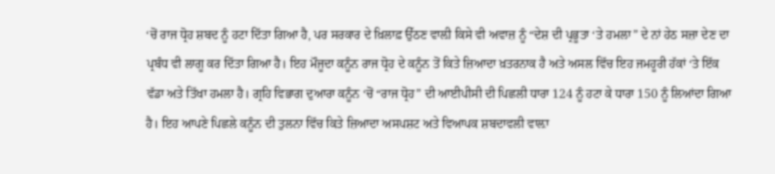‘ਚੋਂ ਰਾਜ ਧ੍ਰੋਹ ਸ਼ਬਦ ਨੂੰ ਹਟਾ ਦਿੱਤਾ ਗਿਆ ਹੈ, ਪਰ ਸਰਕਾਰ ਦੇ ਖ਼ਿਲਾਫ਼ ਉੱਠਣ ਵਾਲ਼ੀ ਕਿਸੇ ਵੀ ਅਵਾਜ਼ ਨੂੰ “ਦੇਸ਼ ਦੀ ਪ੍ਰਭੂਤਾ ‘ਤੇ ਹਮਲਾ” ਦੇ ਨਾਂ ਹੇਠ ਸਜ਼ਾ ਦੇਣ ਦਾ ਪ੍ਰਬੰਧ ਵੀ ਲਾਗੂ ਕਰ ਦਿੱਤਾ ਗਿਆ ਹੈ। ਇਹ ਮੌਜੂਦਾ ਕਨੂੰਨ ਰਾਜ ਧ੍ਰੋਹ ਦੇ ਕਨੂੰਨ ਤੋਂ ਕਿਤੇ ਜ਼ਿਆਦਾ ਖ਼ਤਰਨਾਕ ਹੈ ਅਤੇ ਅਸਲ ਵਿੱਚ ਇਹ ਜਮਹੂਰੀ ਹੱਕਾਂ ‘ਤੇ ਇੱਕ ਵੱਡਾ ਅਤੇ ਤਿੱਖਾ ਹਮਲਾ ਹੈ। ਗ੍ਰਹਿ ਵਿਭਾਗ ਦੁਆਰਾ ਕਨੂੰਨ ‘ਚੋਂ “ਰਾਜ ਧ੍ਰੋਹ” ਦੀ ਆਈਪੀਸੀ ਦੀ ਪਿਛਲੀ ਧਾਰਾ 124 ਨੂੰ ਹਟਾ ਕੇ ਧਾਰਾ 150 ਨੂੰ ਲਿਆਂਦਾ ਗਿਆ ਹੈ। ਇਹ ਆਪਣੇ ਪਿਛਲੇ ਕਨੂੰਨ ਦੀ ਤੁਲਨਾ ਵਿੱਚ ਕਿਤੇ ਜ਼ਿਆਦਾ ਅਸਪਸ਼ਟ ਅਤੇ ਵਿਆਪਕ ਸ਼ਬਦਾਵਲੀ ਵਾਲ਼ਾ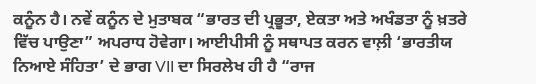ਕਨੂੰਨ ਹੈ। ਨਵੇਂ ਕਨੂੰਨ ਦੇ ਮੁਤਾਬਕ “ਭਾਰਤ ਦੀ ਪ੍ਰਭੂਤਾ, ਏਕਤਾ ਅਤੇ ਅਖੰਡਤਾ ਨੂੰ ਖ਼ਤਰੇ ਵਿੱਚ ਪਾਉਣਾ” ਅਪਰਾਧ ਹੋਵੇਗਾ। ਆਈਪੀਸੀ ਨੂੰ ਸਥਾਪਤ ਕਰਨ ਵਾਲ਼ੀ ‘ਭਾਰਤੀਯ ਨਿਆਏ ਸੰਹਿਤਾ’ ਦੇ ਭਾਗ VII ਦਾ ਸਿਰਲੇਖ ਹੀ ਹੈ “ਰਾਜ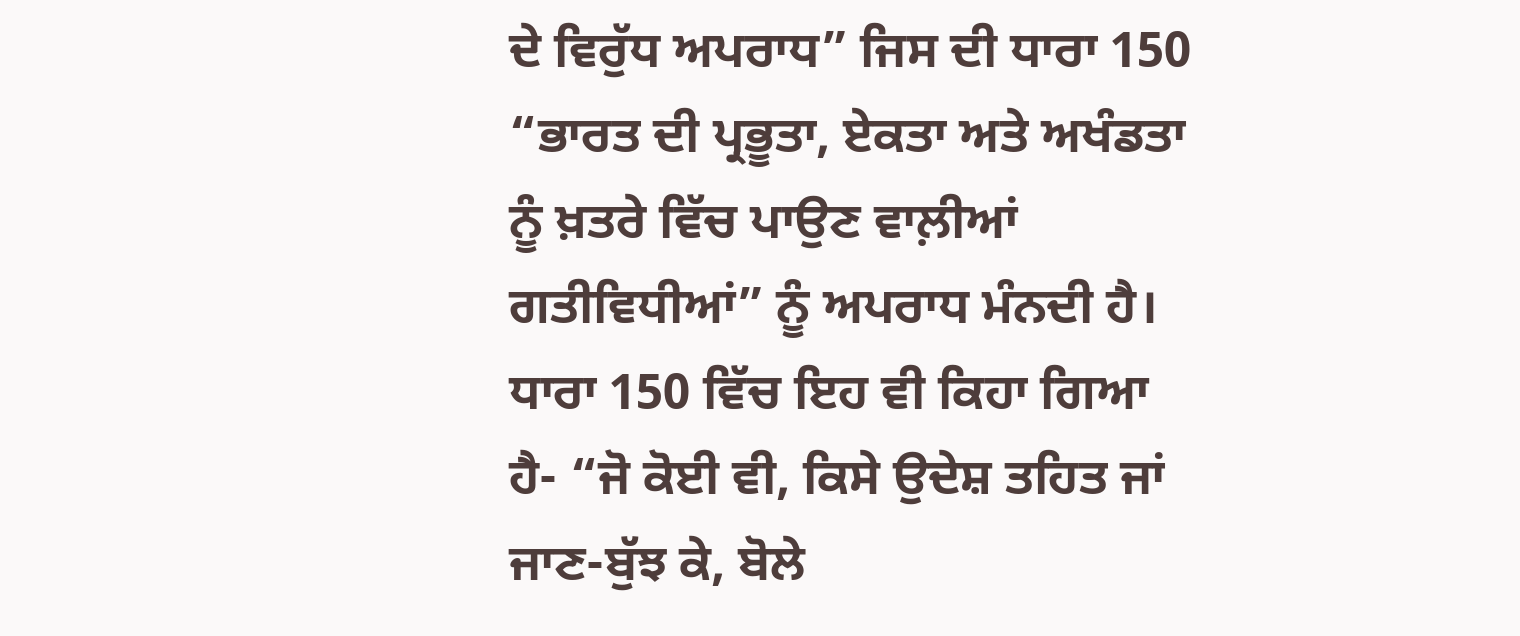ਦੇ ਵਿਰੁੱਧ ਅਪਰਾਧ” ਜਿਸ ਦੀ ਧਾਰਾ 150 “ਭਾਰਤ ਦੀ ਪ੍ਰਭੂਤਾ, ਏਕਤਾ ਅਤੇ ਅਖੰਡਤਾ ਨੂੰ ਖ਼ਤਰੇ ਵਿੱਚ ਪਾਉਣ ਵਾਲ਼ੀਆਂ ਗਤੀਵਿਧੀਆਂ” ਨੂੰ ਅਪਰਾਧ ਮੰਨਦੀ ਹੈ। ਧਾਰਾ 150 ਵਿੱਚ ਇਹ ਵੀ ਕਿਹਾ ਗਿਆ ਹੈ- “ਜੋ ਕੋਈ ਵੀ, ਕਿਸੇ ਉਦੇਸ਼ ਤਹਿਤ ਜਾਂ ਜਾਣ-ਬੁੱਝ ਕੇ, ਬੋਲੇ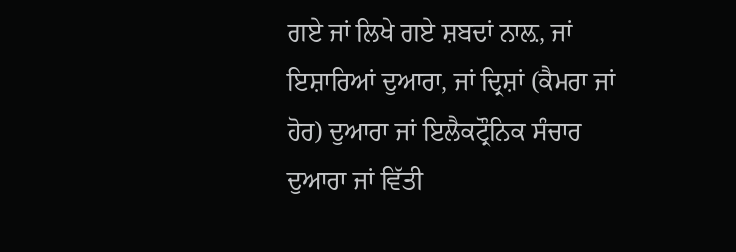ਗਏ ਜਾਂ ਲਿਖੇ ਗਏ ਸ਼ਬਦਾਂ ਨਾਲ਼, ਜਾਂ ਇਸ਼ਾਰਿਆਂ ਦੁਆਰਾ, ਜਾਂ ਦ੍ਰਿਸ਼ਾਂ (ਕੈਮਰਾ ਜਾਂ ਹੋਰ) ਦੁਆਰਾ ਜਾਂ ਇਲੈਕਟ੍ਰੌਨਿਕ ਸੰਚਾਰ ਦੁਆਰਾ ਜਾਂ ਵਿੱਤੀ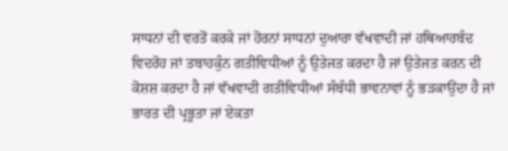ਸਾਧਨਾਂ ਦੀ ਵਰਤੋਂ ਕਰਕੇ ਜਾਂ ਹੋਰਨਾਂ ਸਾਧਨਾਂ ਦੁਆਰਾ ਵੱਖਵਾਦੀ ਜਾਂ ਹਥਿਆਰਬੰਦ ਵਿਦਰੋਹ ਜਾਂ ਤਬਾਹਕੁੰਨ ਗਤੀਵਿਧੀਆਂ ਨੂੰ ਉਤੇਜਤ ਕਰਦਾ ਹੈ ਜਾਂ ਉਤੇਜਤ ਕਰਨ ਦੀ ਕੋਸ਼ਸ਼ ਕਰਦਾ ਹੈ ਜਾਂ ਵੱਖਵਾਦੀ ਗਤੀਵਿਧੀਆਂ ਸੰਬੰਧੀ ਭਾਵਨਾਵਾਂ ਨੂੰ ਭੜਕਾਉਂਦਾ ਹੈ ਜਾਂ ਭਾਰਤ ਦੀ ਪ੍ਰਭੂਤਾ ਜਾਂ ਏਕਤਾ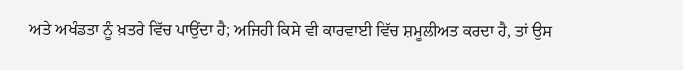ਅਤੇ ਅਖੰਡਤਾ ਨੂੰ ਖ਼ਤਰੇ ਵਿੱਚ ਪਾਉਂਦਾ ਹੈ; ਅਜਿਹੀ ਕਿਸੇ ਵੀ ਕਾਰਵਾਈ ਵਿੱਚ ਸ਼ਮੂਲੀਅਤ ਕਰਦਾ ਹੈ, ਤਾਂ ਉਸ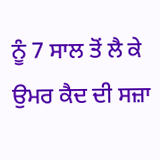ਨੂੰ 7 ਸਾਲ ਤੋਂ ਲੈ ਕੇ ਉਮਰ ਕੈਦ ਦੀ ਸਜ਼ਾ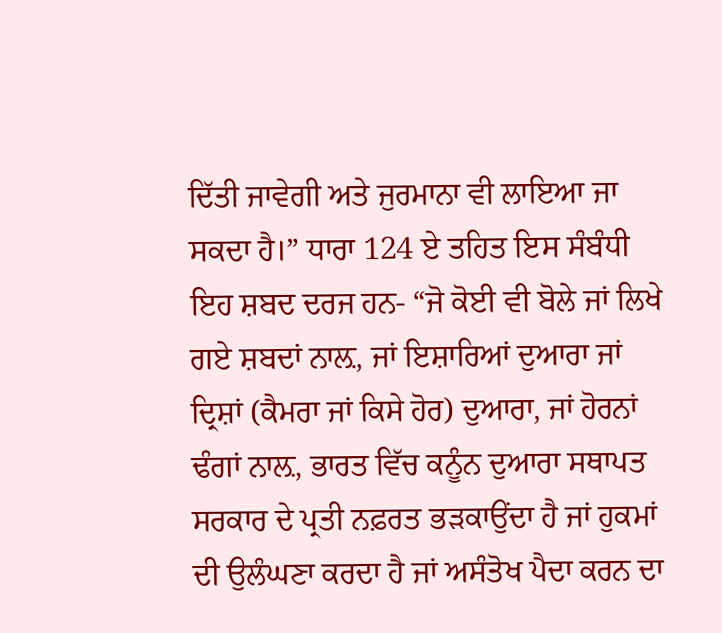ਦਿੱਤੀ ਜਾਵੇਗੀ ਅਤੇ ਜੁਰਮਾਨਾ ਵੀ ਲਾਇਆ ਜਾ ਸਕਦਾ ਹੈ।” ਧਾਰਾ 124 ਏ ਤਹਿਤ ਇਸ ਸੰਬੰਧੀ ਇਹ ਸ਼ਬਦ ਦਰਜ ਹਨ- “ਜੋ ਕੋਈ ਵੀ ਬੋਲੇ ਜਾਂ ਲਿਖੇ ਗਏ ਸ਼ਬਦਾਂ ਨਾਲ਼, ਜਾਂ ਇਸ਼ਾਰਿਆਂ ਦੁਆਰਾ ਜਾਂ ਦ੍ਰਿਸ਼ਾਂ (ਕੈਮਰਾ ਜਾਂ ਕਿਸੇ ਹੋਰ) ਦੁਆਰਾ, ਜਾਂ ਹੋਰਨਾਂ ਢੰਗਾਂ ਨਾਲ਼, ਭਾਰਤ ਵਿੱਚ ਕਨੂੰਨ ਦੁਆਰਾ ਸਥਾਪਤ ਸਰਕਾਰ ਦੇ ਪ੍ਰਤੀ ਨਫ਼ਰਤ ਭੜਕਾਉਂਦਾ ਹੈ ਜਾਂ ਹੁਕਮਾਂ ਦੀ ਉਲੰਘਣਾ ਕਰਦਾ ਹੈ ਜਾਂ ਅਸੰਤੋਖ ਪੈਦਾ ਕਰਨ ਦਾ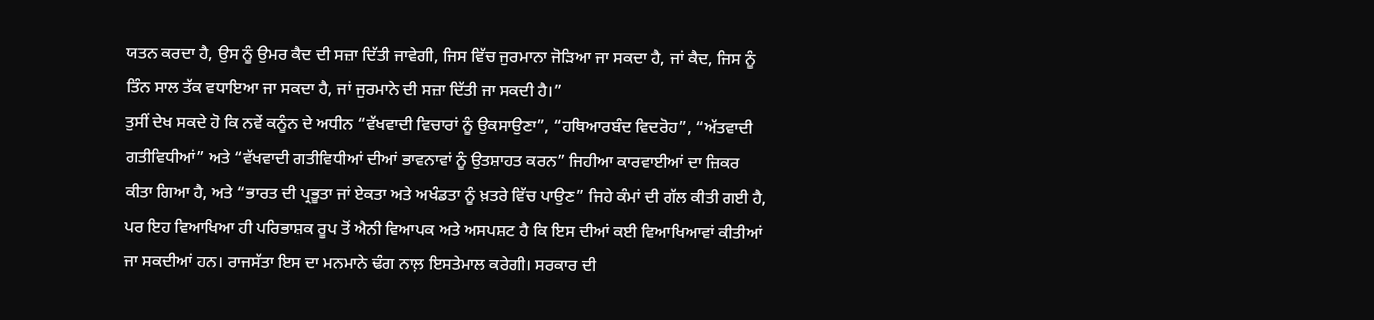ਯਤਨ ਕਰਦਾ ਹੈ, ਉਸ ਨੂੰ ਉਮਰ ਕੈਦ ਦੀ ਸਜ਼ਾ ਦਿੱਤੀ ਜਾਵੇਗੀ, ਜਿਸ ਵਿੱਚ ਜੁਰਮਾਨਾ ਜੋੜਿਆ ਜਾ ਸਕਦਾ ਹੈ, ਜਾਂ ਕੈਦ, ਜਿਸ ਨੂੰ ਤਿੰਨ ਸਾਲ ਤੱਕ ਵਧਾਇਆ ਜਾ ਸਕਦਾ ਹੈ, ਜਾਂ ਜੁਰਮਾਨੇ ਦੀ ਸਜ਼ਾ ਦਿੱਤੀ ਜਾ ਸਕਦੀ ਹੈ।”
ਤੁਸੀਂ ਦੇਖ ਸਕਦੇ ਹੋ ਕਿ ਨਵੇਂ ਕਨੂੰਨ ਦੇ ਅਧੀਨ “ਵੱਖਵਾਦੀ ਵਿਚਾਰਾਂ ਨੂੰ ਉਕਸਾਉਣਾ”, “ਹਥਿਆਰਬੰਦ ਵਿਦਰੋਹ”, “ਅੱਤਵਾਦੀ ਗਤੀਵਿਧੀਆਂ” ਅਤੇ “ਵੱਖਵਾਦੀ ਗਤੀਵਿਧੀਆਂ ਦੀਆਂ ਭਾਵਨਾਵਾਂ ਨੂੰ ਉਤਸ਼ਾਹਤ ਕਰਨ” ਜਿਹੀਆ ਕਾਰਵਾਈਆਂ ਦਾ ਜ਼ਿਕਰ ਕੀਤਾ ਗਿਆ ਹੈ, ਅਤੇ “ਭਾਰਤ ਦੀ ਪ੍ਰਭੂਤਾ ਜਾਂ ਏਕਤਾ ਅਤੇ ਅਖੰਡਤਾ ਨੂੰ ਖ਼ਤਰੇ ਵਿੱਚ ਪਾਉਣ” ਜਿਹੇ ਕੰਮਾਂ ਦੀ ਗੱਲ ਕੀਤੀ ਗਈ ਹੈ, ਪਰ ਇਹ ਵਿਆਖਿਆ ਹੀ ਪਰਿਭਾਸ਼ਕ ਰੂਪ ਤੋਂ ਐਨੀ ਵਿਆਪਕ ਅਤੇ ਅਸਪਸ਼ਟ ਹੈ ਕਿ ਇਸ ਦੀਆਂ ਕਈ ਵਿਆਖਿਆਵਾਂ ਕੀਤੀਆਂ ਜਾ ਸਕਦੀਆਂ ਹਨ। ਰਾਜਸੱਤਾ ਇਸ ਦਾ ਮਨਮਾਨੇ ਢੰਗ ਨਾਲ਼ ਇਸਤੇਮਾਲ ਕਰੇਗੀ। ਸਰਕਾਰ ਦੀ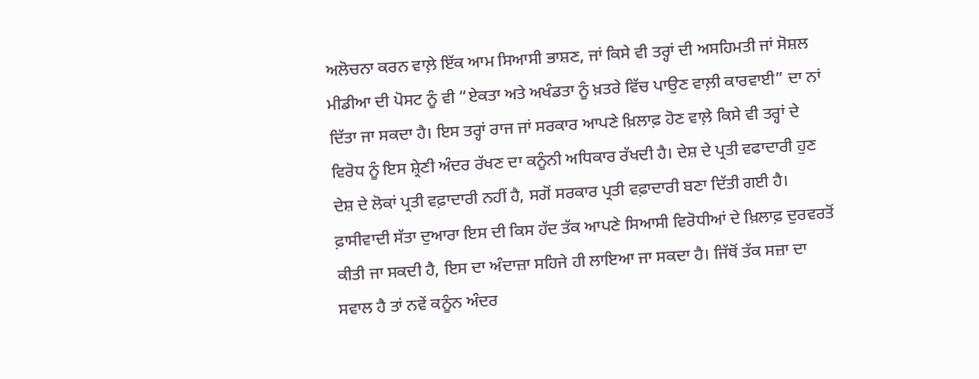ਅਲੋਚਨਾ ਕਰਨ ਵਾਲ਼ੇ ਇੱਕ ਆਮ ਸਿਆਸੀ ਭਾਸ਼ਣ, ਜਾਂ ਕਿਸੇ ਵੀ ਤਰ੍ਹਾਂ ਦੀ ਅਸਹਿਮਤੀ ਜਾਂ ਸੋਸ਼ਲ ਮੀਡੀਆ ਦੀ ਪੋਸਟ ਨੂੰ ਵੀ “ਏਕਤਾ ਅਤੇ ਅਖੰਡਤਾ ਨੂੰ ਖ਼ਤਰੇ ਵਿੱਚ ਪਾਉਣ ਵਾਲ਼ੀ ਕਾਰਵਾਈ” ਦਾ ਨਾਂ ਦਿੱਤਾ ਜਾ ਸਕਦਾ ਹੈ। ਇਸ ਤਰ੍ਹਾਂ ਰਾਜ ਜਾਂ ਸਰਕਾਰ ਆਪਣੇ ਖ਼ਿਲਾਫ਼ ਹੋਣ ਵਾਲ਼ੇ ਕਿਸੇ ਵੀ ਤਰ੍ਹਾਂ ਦੇ ਵਿਰੋਧ ਨੂੰ ਇਸ ਸ਼੍ਰੇਣੀ ਅੰਦਰ ਰੱਖਣ ਦਾ ਕਨੂੰਨੀ ਅਧਿਕਾਰ ਰੱਖਦੀ ਹੈ। ਦੇਸ਼ ਦੇ ਪ੍ਰਤੀ ਵਫਾਦਾਰੀ ਹੁਣ ਦੇਸ਼ ਦੇ ਲੋਕਾਂ ਪ੍ਰਤੀ ਵਫ਼ਾਦਾਰੀ ਨਹੀਂ ਹੈ, ਸਗੋਂ ਸਰਕਾਰ ਪ੍ਰਤੀ ਵਫ਼ਾਦਾਰੀ ਬਣਾ ਦਿੱਤੀ ਗਈ ਹੈ। ਫ਼ਾਸੀਵਾਦੀ ਸੱਤਾ ਦੁਆਰਾ ਇਸ ਦੀ ਕਿਸ ਹੱਦ ਤੱਕ ਆਪਣੇ ਸਿਆਸੀ ਵਿਰੋਧੀਆਂ ਦੇ ਖ਼ਿਲਾਫ਼ ਦੁਰਵਰਤੋਂ ਕੀਤੀ ਜਾ ਸਕਦੀ ਹੈ, ਇਸ ਦਾ ਅੰਦਾਜ਼ਾ ਸਹਿਜੇ ਹੀ ਲਾਇਆ ਜਾ ਸਕਦਾ ਹੈ। ਜਿੱਥੋਂ ਤੱਕ ਸਜ਼ਾ ਦਾ ਸਵਾਲ ਹੈ ਤਾਂ ਨਵੇਂ ਕਨੂੰਨ ਅੰਦਰ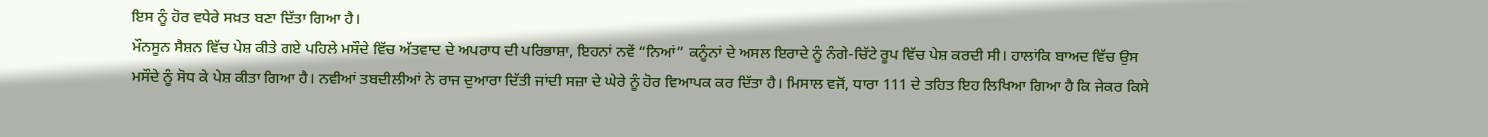ਇਸ ਨੂੰ ਹੋਰ ਵਧੇਰੇ ਸਖ਼ਤ ਬਣਾ ਦਿੱਤਾ ਗਿਆ ਹੈ।
ਮੌਨਸੂਨ ਸੈਸ਼ਨ ਵਿੱਚ ਪੇਸ਼ ਕੀਤੇ ਗਏ ਪਹਿਲੇ ਮਸੌਦੇ ਵਿੱਚ ਅੱਤਵਾਦ ਦੇ ਅਪਰਾਧ ਦੀ ਪਰਿਭਾਸ਼ਾ, ਇਹਨਾਂ ਨਵੇਂ “ਨਿਆਂ” ਕਨੂੰਨਾਂ ਦੇ ਅਸਲ ਇਰਾਦੇ ਨੂੰ ਨੰਗੇ-ਚਿੱਟੇ ਰੂਪ ਵਿੱਚ ਪੇਸ਼ ਕਰਦੀ ਸੀ। ਹਾਲਾਂਕਿ ਬਾਅਦ ਵਿੱਚ ਉਸ ਮਸੌਦੇ ਨੂੰ ਸੋਧ ਕੇ ਪੇਸ਼ ਕੀਤਾ ਗਿਆ ਹੈ। ਨਵੀਆਂ ਤਬਦੀਲੀਆਂ ਨੇ ਰਾਜ ਦੁਆਰਾ ਦਿੱਤੀ ਜਾਂਦੀ ਸਜ਼ਾ ਦੇ ਘੇਰੇ ਨੂੰ ਹੋਰ ਵਿਆਪਕ ਕਰ ਦਿੱਤਾ ਹੈ। ਮਿਸਾਲ ਵਜੋਂ, ਧਾਰਾ 111 ਦੇ ਤਹਿਤ ਇਹ ਲਿਖਿਆ ਗਿਆ ਹੈ ਕਿ ਜੇਕਰ ਕਿਸੇ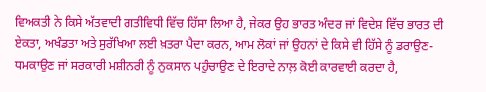ਵਿਅਕਤੀ ਨੇ ਕਿਸੇ ਅੱਤਵਾਦੀ ਗਤੀਵਿਧੀ ਵਿੱਚ ਹਿੱਸਾ ਲਿਆ ਹੈ, ਜੇਕਰ ਉਹ ਭਾਰਤ ਅੰਦਰ ਜਾਂ ਵਿਦੇਸ਼ ਵਿੱਚ ਭਾਰਤ ਦੀ ਏਕਤਾ, ਅਖੰਡਤਾ ਅਤੇ ਸੁਰੱਖਿਆ ਲਈ ਖ਼ਤਰਾ ਪੈਦਾ ਕਰਨ, ਆਮ ਲੋਕਾਂ ਜਾਂ ਉਹਨਾਂ ਦੇ ਕਿਸੇ ਵੀ ਹਿੱਸੇ ਨੂੰ ਡਰਾਉਣ-ਧਮਕਾਉਣ ਜਾਂ ਸਰਕਾਰੀ ਮਸ਼ੀਨਰੀ ਨੂੰ ਨੁਕਸਾਨ ਪਹੁੰਚਾਉਣ ਦੇ ਇਰਾਦੇ ਨਾਲ਼ ਕੋਈ ਕਾਰਵਾਈ ਕਰਦਾ ਹੈ,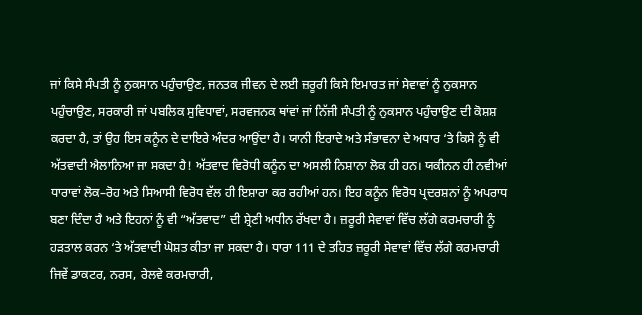ਜਾਂ ਕਿਸੇ ਸੰਪਤੀ ਨੂੰ ਨੁਕਸਾਨ ਪਹੁੰਚਾਉਣ, ਜਨਤਕ ਜੀਵਨ ਦੇ ਲਈ ਜ਼ਰੂਰੀ ਕਿਸੇ ਇਮਾਰਤ ਜਾਂ ਸੇਵਾਵਾਂ ਨੂੰ ਨੁਕਸਾਨ ਪਹੁੰਚਾਉਣ, ਸਰਕਾਰੀ ਜਾਂ ਪਬਲਿਕ ਸੁਵਿਧਾਵਾਂ, ਸਰਵਜਨਕ ਥਾਂਵਾਂ ਜਾਂ ਨਿੱਜੀ ਸੰਪਤੀ ਨੂੰ ਨੁਕਸਾਨ ਪਹੁੰਚਾਉਣ ਦੀ ਕੋਸ਼ਸ਼ ਕਰਦਾ ਹੈ, ਤਾਂ ਉਹ ਇਸ ਕਨੂੰਨ ਦੇ ਦਾਇਰੇ ਅੰਦਰ ਆਉਂਦਾ ਹੈ। ਯਾਨੀ ਇਰਾਦੇ ਅਤੇ ਸੰਭਾਵਨਾ ਦੇ ਅਧਾਰ ‘ਤੇ ਕਿਸੇ ਨੂੰ ਵੀ ਅੱਤਵਾਦੀ ਐਲਾਨਿਆ ਜਾ ਸਕਦਾ ਹੈ! ਅੱਤਵਾਦ ਵਿਰੋਧੀ ਕਨੂੰਨ ਦਾ ਅਸਲੀ ਨਿਸ਼ਾਨਾ ਲੋਕ ਹੀ ਹਨ। ਯਕੀਨਨ ਹੀ ਨਵੀਆਂ ਧਾਰਾਵਾਂ ਲੋਕ–ਰੋਹ ਅਤੇ ਸਿਆਸੀ ਵਿਰੋਧ ਵੱਲ ਹੀ ਇਸ਼ਾਰਾ ਕਰ ਰਹੀਆਂ ਹਨ। ਇਹ ਕਨੂੰਨ ਵਿਰੋਧ ਪ੍ਰਦਰਸ਼ਨਾਂ ਨੂੰ ਅਪਰਾਧ ਬਣਾ ਦਿੰਦਾ ਹੈ ਅਤੇ ਇਹਨਾਂ ਨੂੰ ਵੀ “ਅੱਤਵਾਦ” ਦੀ ਸ਼੍ਰੇਣੀ ਅਧੀਨ ਰੱਖਦਾ ਹੈ। ਜ਼ਰੂਰੀ ਸੇਵਾਵਾਂ ਵਿੱਚ ਲੱਗੇ ਕਰਮਚਾਰੀ ਨੂੰ ਹੜਤਾਲ ਕਰਨ ‘ਤੇ ਅੱਤਵਾਦੀ ਘੋਸ਼ਤ ਕੀਤਾ ਜਾ ਸਕਦਾ ਹੈ। ਧਾਰਾ 111 ਦੇ ਤਹਿਤ ਜ਼ਰੂਰੀ ਸੇਵਾਵਾਂ ਵਿੱਚ ਲੱਗੇ ਕਰਮਚਾਰੀ ਜਿਵੇਂ ਡਾਕਟਰ, ਨਰਸ, ਰੇਲਵੇ ਕਰਮਚਾਰੀ,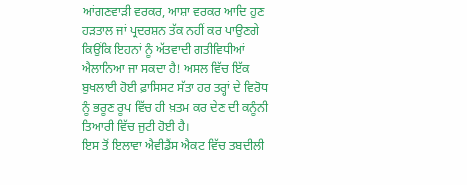ਆਂਗਣਵਾੜੀ ਵਰਕਰ, ਆਸ਼ਾ ਵਰਕਰ ਆਦਿ ਹੁਣ ਹੜਤਾਲ ਜਾਂ ਪ੍ਰਦਰਸ਼ਨ ਤੱਕ ਨਹੀਂ ਕਰ ਪਾਉਣਗੇ ਕਿਉਂਕਿ ਇਹਨਾਂ ਨੂੰ ਅੱਤਵਾਦੀ ਗਤੀਵਿਧੀਆਂ ਐਲਾਨਿਆ ਜਾ ਸਕਦਾ ਹੈ! ਅਸਲ ਵਿੱਚ ਇੱਕ ਬੁਖਲਾਈ ਹੋਈ ਫ਼ਾਸਿਸਟ ਸੱਤਾ ਹਰ ਤਰ੍ਹਾਂ ਦੇ ਵਿਰੋਧ ਨੂੰ ਭਰੂਣ ਰੂਪ ਵਿੱਚ ਹੀ ਖ਼ਤਮ ਕਰ ਦੇਣ ਦੀ ਕਨੂੰਨੀ ਤਿਆਰੀ ਵਿੱਚ ਜੁਟੀ ਹੋਈ ਹੈ।
ਇਸ ਤੋਂ ਇਲਾਵਾ ਐਵੀਡੈਂਸ ਐਕਟ ਵਿੱਚ ਤਬਦੀਲੀ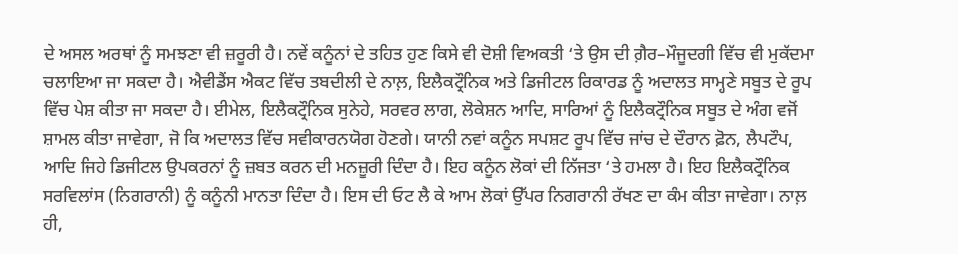ਦੇ ਅਸਲ ਅਰਥਾਂ ਨੂੰ ਸਮਝਣਾ ਵੀ ਜ਼ਰੂਰੀ ਹੈ। ਨਵੇਂ ਕਨੂੰਨਾਂ ਦੇ ਤਹਿਤ ਹੁਣ ਕਿਸੇ ਵੀ ਦੋਸ਼ੀ ਵਿਅਕਤੀ ‘ਤੇ ਉਸ ਦੀ ਗ਼ੈਰ–ਮੌਜੂਦਗੀ ਵਿੱਚ ਵੀ ਮੁਕੱਦਮਾ ਚਲਾਇਆ ਜਾ ਸਕਦਾ ਹੈ। ਐਵੀਡੈਂਸ ਐਕਟ ਵਿੱਚ ਤਬਦੀਲੀ ਦੇ ਨਾਲ਼, ਇਲੈਕਟ੍ਰੌਨਿਕ ਅਤੇ ਡਿਜੀਟਲ ਰਿਕਾਰਡ ਨੂੰ ਅਦਾਲਤ ਸਾਮ੍ਹਣੇ ਸਬੂਤ ਦੇ ਰੂਪ ਵਿੱਚ ਪੇਸ਼ ਕੀਤਾ ਜਾ ਸਕਦਾ ਹੈ। ਈਮੇਲ, ਇਲੈਕਟ੍ਰੌਨਿਕ ਸੁਨੇਹੇ, ਸਰਵਰ ਲਾਗ, ਲੋਕੇਸ਼ਨ ਆਦਿ, ਸਾਰਿਆਂ ਨੂੰ ਇਲੈਕਟ੍ਰੌਨਿਕ ਸਬੂਤ ਦੇ ਅੰਗ ਵਜੋਂ ਸ਼ਾਮਲ ਕੀਤਾ ਜਾਵੇਗਾ, ਜੋ ਕਿ ਅਦਾਲਤ ਵਿੱਚ ਸਵੀਕਾਰਨਯੋਗ ਹੋਣਗੇ। ਯਾਨੀ ਨਵਾਂ ਕਨੂੰਨ ਸਪਸ਼ਟ ਰੂਪ ਵਿੱਚ ਜਾਂਚ ਦੇ ਦੌਰਾਨ ਫ਼ੋਨ, ਲੈਪਟੌਪ, ਆਦਿ ਜਿਹੇ ਡਿਜੀਟਲ ਉਪਕਰਨਾਂ ਨੂੰ ਜ਼ਬਤ ਕਰਨ ਦੀ ਮਨਜ਼ੂਰੀ ਦਿੰਦਾ ਹੈ। ਇਹ ਕਨੂੰਨ ਲੋਕਾਂ ਦੀ ਨਿੱਜਤਾ ‘ਤੇ ਹਮਲਾ ਹੈ। ਇਹ ਇਲੈਕਟ੍ਰੌਨਿਕ ਸਰਵਿਲਾਂਸ (ਨਿਗਰਾਨੀ) ਨੂੰ ਕਨੂੰਨੀ ਮਾਨਤਾ ਦਿੰਦਾ ਹੈ। ਇਸ ਦੀ ਓਟ ਲੈ ਕੇ ਆਮ ਲੋਕਾਂ ਉੱਪਰ ਨਿਗਰਾਨੀ ਰੱਖਣ ਦਾ ਕੰਮ ਕੀਤਾ ਜਾਵੇਗਾ। ਨਾਲ਼ ਹੀ,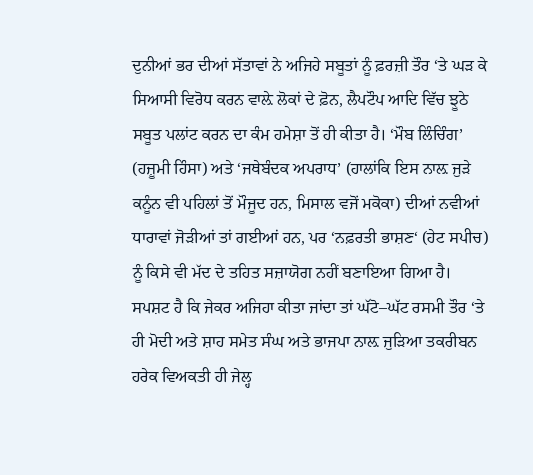ਦੁਨੀਆਂ ਭਰ ਦੀਆਂ ਸੱਤਾਵਾਂ ਨੇ ਅਜਿਹੇ ਸਬੂਤਾਂ ਨੂੰ ਫ਼ਰਜ਼ੀ ਤੌਰ ‘ਤੇ ਘੜ ਕੇ ਸਿਆਸੀ ਵਿਰੋਧ ਕਰਨ ਵਾਲ਼ੇ ਲੋਕਾਂ ਦੇ ਫ਼ੋਨ, ਲੈਪਟੌਪ ਆਦਿ ਵਿੱਚ ਝੂਠੇ ਸਬੂਤ ਪਲਾਂਟ ਕਰਨ ਦਾ ਕੰਮ ਹਮੇਸ਼ਾ ਤੋਂ ਹੀ ਕੀਤਾ ਹੈ। ‘ਮੌਬ ਲਿੰਚਿੰਗ’ (ਹਜ਼ੂਮੀ ਹਿੰਸਾ) ਅਤੇ ‘ਜਥੇਬੰਦਕ ਅਪਰਾਧ’ (ਹਾਲਾਂਕਿ ਇਸ ਨਾਲ਼ ਜੁੜੇ ਕਨੂੰਨ ਵੀ ਪਹਿਲਾਂ ਤੋਂ ਮੌਜੂਦ ਹਨ, ਮਿਸਾਲ ਵਜੋਂ ਮਕੋਕਾ) ਦੀਆਂ ਨਵੀਆਂ ਧਾਰਾਵਾਂ ਜੋੜੀਆਂ ਤਾਂ ਗਈਆਂ ਹਨ, ਪਰ ‘ਨਫ਼ਰਤੀ ਭਾਸ਼ਣ‘ (ਹੇਟ ਸਪੀਚ) ਨੂੰ ਕਿਸੇ ਵੀ ਮੱਦ ਦੇ ਤਹਿਤ ਸਜ਼ਾਯੋਗ ਨਹੀਂ ਬਣਾਇਆ ਗਿਆ ਹੈ। ਸਪਸ਼ਟ ਹੈ ਕਿ ਜੇਕਰ ਅਜਿਹਾ ਕੀਤਾ ਜਾਂਦਾ ਤਾਂ ਘੱਟੋ–ਘੱਟ ਰਸਮੀ ਤੌਰ ‘ਤੇ ਹੀ ਮੋਦੀ ਅਤੇ ਸ਼ਾਹ ਸਮੇਤ ਸੰਘ ਅਤੇ ਭਾਜਪਾ ਨਾਲ਼ ਜੁੜਿਆ ਤਕਰੀਬਨ ਹਰੇਕ ਵਿਅਕਤੀ ਹੀ ਜੇਲ੍ਹ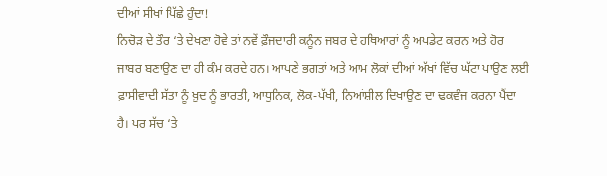ਦੀਆਂ ਸੀਖਾਂ ਪਿੱਛੇ ਹੁੰਦਾ!
ਨਿਚੋੜ ਦੇ ਤੌਰ ‘ਤੇ ਦੇਖਣਾ ਹੋਵੇ ਤਾਂ ਨਵੇਂ ਫ਼ੌਜਦਾਰੀ ਕਨੂੰਨ ਜਬਰ ਦੇ ਹਥਿਆਰਾਂ ਨੂੰ ਅਪਡੇਟ ਕਰਨ ਅਤੇ ਹੋਰ ਜਾਬਰ ਬਣਾਉਣ ਦਾ ਹੀ ਕੰਮ ਕਰਦੇ ਹਨ। ਆਪਣੇ ਭਗਤਾਂ ਅਤੇ ਆਮ ਲੋਕਾਂ ਦੀਆਂ ਅੱਖਾਂ ਵਿੱਚ ਘੱਟਾ ਪਾਉਣ ਲਈ ਫ਼ਾਸੀਵਾਦੀ ਸੱਤਾ ਨੂੰ ਖ਼ੁਦ ਨੂੰ ਭਾਰਤੀ, ਆਧੁਨਿਕ, ਲੋਕ-ਪੱਖੀ, ਨਿਆਂਸ਼ੀਲ ਦਿਖਾਉਣ ਦਾ ਢਕਵੰਜ ਕਰਨਾ ਪੈਂਦਾ ਹੈ। ਪਰ ਸੱਚ ‘ਤੇ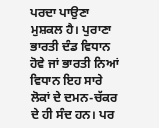ਪਰਦਾ ਪਾਉਣਾ ਮੁਸ਼ਕਲ ਹੈ। ਪੁਰਾਣਾ ਭਾਰਤੀ ਦੰਡ ਵਿਧਾਨ ਹੋਵੇ ਜਾਂ ਭਾਰਤੀ ਨਿਆਂ ਵਿਧਾਨ ਇਹ ਸਾਰੇ ਲੋਕਾਂ ਦੇ ਦਮਨ-ਚੱਕਰ ਦੇ ਹੀ ਸੰਦ ਹਨ। ਪਰ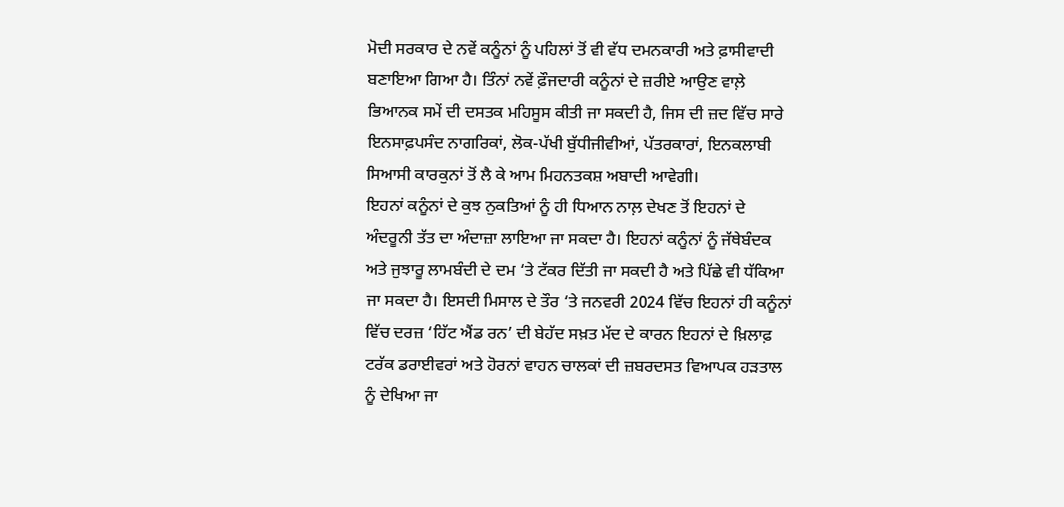ਮੋਦੀ ਸਰਕਾਰ ਦੇ ਨਵੇਂ ਕਨੂੰਨਾਂ ਨੂੰ ਪਹਿਲਾਂ ਤੋਂ ਵੀ ਵੱਧ ਦਮਨਕਾਰੀ ਅਤੇ ਫ਼ਾਸੀਵਾਦੀ ਬਣਾਇਆ ਗਿਆ ਹੈ। ਤਿੰਨਾਂ ਨਵੇਂ ਫ਼ੌਜਦਾਰੀ ਕਨੂੰਨਾਂ ਦੇ ਜ਼ਰੀਏ ਆਉਣ ਵਾਲ਼ੇ ਭਿਆਨਕ ਸਮੇਂ ਦੀ ਦਸਤਕ ਮਹਿਸੂਸ ਕੀਤੀ ਜਾ ਸਕਦੀ ਹੈ, ਜਿਸ ਦੀ ਜ਼ਦ ਵਿੱਚ ਸਾਰੇ ਇਨਸਾਫ਼ਪਸੰਦ ਨਾਗਰਿਕਾਂ, ਲੋਕ-ਪੱਖੀ ਬੁੱਧੀਜੀਵੀਆਂ, ਪੱਤਰਕਾਰਾਂ, ਇਨਕਲਾਬੀ ਸਿਆਸੀ ਕਾਰਕੁਨਾਂ ਤੋਂ ਲੈ ਕੇ ਆਮ ਮਿਹਨਤਕਸ਼ ਅਬਾਦੀ ਆਵੇਗੀ।
ਇਹਨਾਂ ਕਨੂੰਨਾਂ ਦੇ ਕੁਝ ਨੁਕਤਿਆਂ ਨੂੰ ਹੀ ਧਿਆਨ ਨਾਲ਼ ਦੇਖਣ ਤੋਂ ਇਹਨਾਂ ਦੇ ਅੰਦਰੂਨੀ ਤੱਤ ਦਾ ਅੰਦਾਜ਼ਾ ਲਾਇਆ ਜਾ ਸਕਦਾ ਹੈ। ਇਹਨਾਂ ਕਨੂੰਨਾਂ ਨੂੰ ਜੱਥੇਬੰਦਕ ਅਤੇ ਜੁਝਾਰੂ ਲਾਮਬੰਦੀ ਦੇ ਦਮ ‘ਤੇ ਟੱਕਰ ਦਿੱਤੀ ਜਾ ਸਕਦੀ ਹੈ ਅਤੇ ਪਿੱਛੇ ਵੀ ਧੱਕਿਆ ਜਾ ਸਕਦਾ ਹੈ। ਇਸਦੀ ਮਿਸਾਲ ਦੇ ਤੌਰ ‘ਤੇ ਜਨਵਰੀ 2024 ਵਿੱਚ ਇਹਨਾਂ ਹੀ ਕਨੂੰਨਾਂ ਵਿੱਚ ਦਰਜ਼ ‘ਹਿੱਟ ਐਂਡ ਰਨ’ ਦੀ ਬੇਹੱਦ ਸਖ਼ਤ ਮੱਦ ਦੇ ਕਾਰਨ ਇਹਨਾਂ ਦੇ ਖ਼ਿਲਾਫ਼ ਟਰੱਕ ਡਰਾਈਵਰਾਂ ਅਤੇ ਹੋਰਨਾਂ ਵਾਹਨ ਚਾਲਕਾਂ ਦੀ ਜ਼ਬਰਦਸਤ ਵਿਆਪਕ ਹੜਤਾਲ ਨੂੰ ਦੇਖਿਆ ਜਾ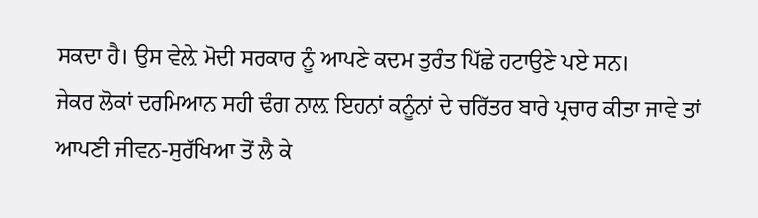ਸਕਦਾ ਹੈ। ਉਸ ਵੇਲ਼ੇ ਮੋਦੀ ਸਰਕਾਰ ਨੂੰ ਆਪਣੇ ਕਦਮ ਤੁਰੰਤ ਪਿੱਛੇ ਹਟਾਉਣੇ ਪਏ ਸਨ।
ਜੇਕਰ ਲੋਕਾਂ ਦਰਮਿਆਨ ਸਹੀ ਢੰਗ ਨਾਲ਼ ਇਹਨਾਂ ਕਨੂੰਨਾਂ ਦੇ ਚਰਿੱਤਰ ਬਾਰੇ ਪ੍ਰਚਾਰ ਕੀਤਾ ਜਾਵੇ ਤਾਂ ਆਪਣੀ ਜੀਵਨ-ਸੁਰੱਖਿਆ ਤੋਂ ਲੈ ਕੇ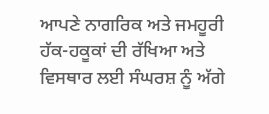ਆਪਣੇ ਨਾਗਰਿਕ ਅਤੇ ਜਮਹੂਰੀ ਹੱਕ-ਹਕੂਕਾਂ ਦੀ ਰੱਖਿਆ ਅਤੇ ਵਿਸਥਾਰ ਲਈ ਸੰਘਰਸ਼ ਨੂੰ ਅੱਗੇ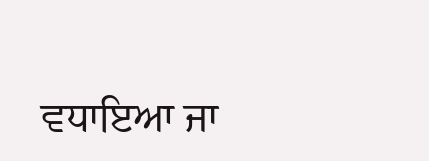ਵਧਾਇਆ ਜਾ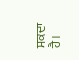ਸਕਦਾ ਹੈ।